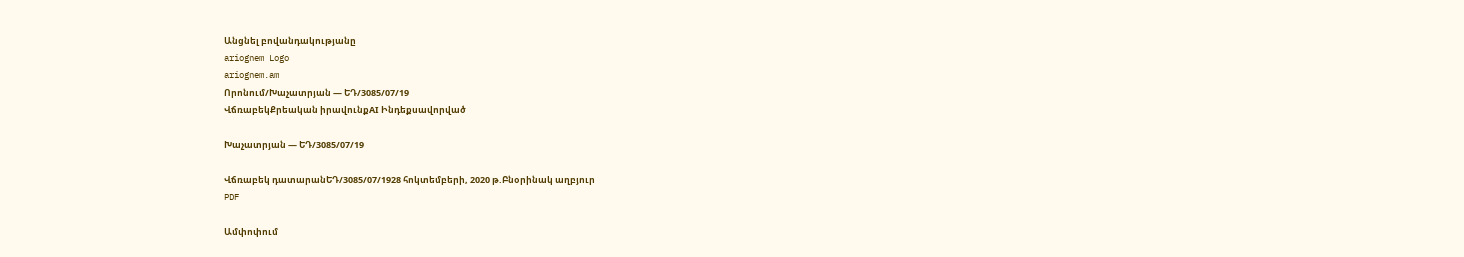Անցնել բովանդակությանը
ariognem Logo
ariognem.am
Որոնում/Խաչատրյան — ԵԴ/3085/07/19
ՎճռաբեկՔրեական իրավունքAI Ինդեքսավորված

Խաչատրյան — ԵԴ/3085/07/19

Վճռաբեկ դատարանԵԴ/3085/07/1928 հոկտեմբերի, 2020 թ.Բնօրինակ աղբյուր
PDF

Ամփոփում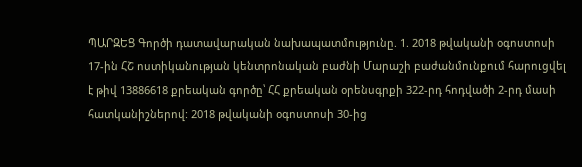ՊԱՐԶԵՑ Գործի դատավարական նախապատմությունը. 1. 2018 թվականի օգոստոսի 17-ին ՀՇ ոստիկանության կենտրոնական բաժնի Մարաշի բաժանմունքում հարուցվել է թիվ 13886618 քրեական գործը՝ ՀՀ քրեական օրենսգրքի 322-րդ հոդվածի 2-րդ մասի հատկանիշներով: 2018 թվականի օգոստոսի 30-ից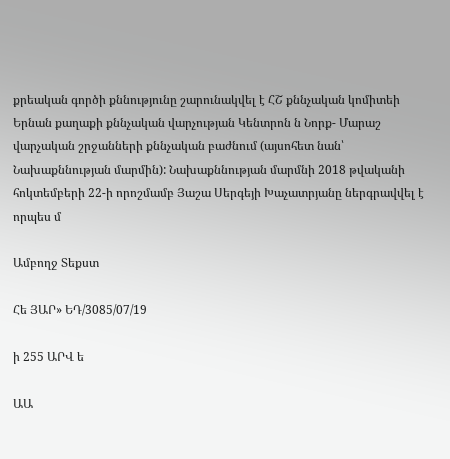քրեական գործի քննությունը շարունակվել է ՀՇ քննչական կոմիտեի Երնան քաղաքի քննչական վարչության Կենտրոն ն Նորք- Մարաշ վարչական շրջանների քննչական բաժնում (այսոհետ նան՝ Նախաքննության մարմին): Նախաքննության մարմնի 2018 թվականի հոկտեմբերի 22-ի որոշմամբ Յաշա Սերգեյի Խաչատրյանը ներգրավվել է որպես մ

Ամբողջ Տեքստ

Հե ՅԱՐ» ԵԴ/3085/07/19

ի 255 ԱՐՎ ե

ԱԱ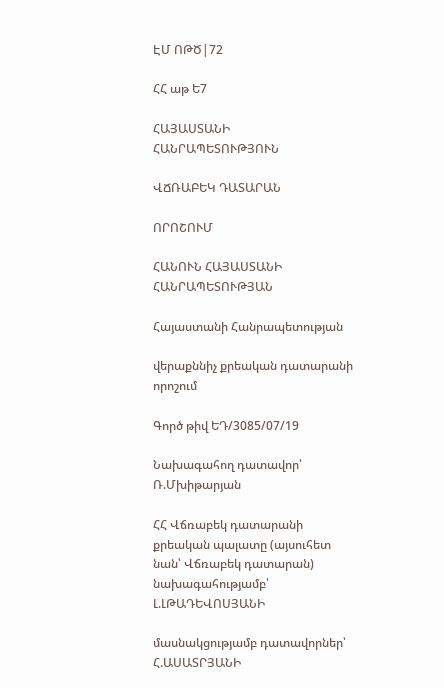ԷՄ ՈԹԾ|72

ՀՀ աթ Ե7

ՀԱՅԱՍՏԱՆԻ ՀԱՆՐԱՊԵՏՈՒԹՅՈՒՆ

ՎՃՌԱԲԵԿ ԴԱՏԱՐԱՆ

ՈՐՈՇՈՒՄ

ՀԱՆՈՒՆ ՀԱՅԱՍՏԱՆԻ ՀԱՆՐԱՊԵՏՈՒԹՅԱՆ

Հայաստանի Հանրապետության

վերաքննիչ քրեական դատարանի որոշում

Գործ թիվ ԵԴ/3085/07/19

Նախագահող դատավոր՝ Ռ.Մխիթարյան

ՀՀ Վճռաբեկ դատարանի քրեական պալատը (այսուհետ նան՝ Վճռաբեկ դատարան) նախագահությամբ՝ Լ.ԼԹԱԴԵՎՈՍՅԱՆԻ

մասնակցությամբ դատավորներ՝ Հ.ԱՍԱՏՐՅԱՆԻ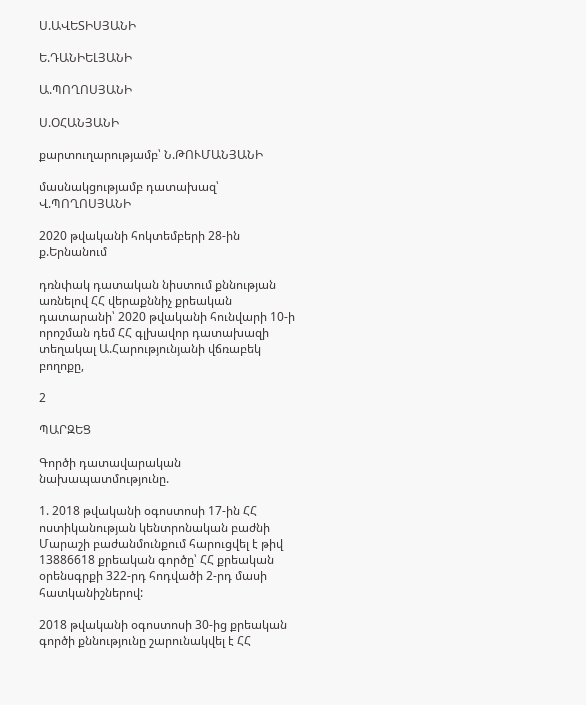Ս.ԱՎԵՏԻՍՅԱՆԻ

Ե.ԴԱՆԻԵԼՅԱՆԻ

Ա.ՊՈՂՈՍՅԱՆԻ

Ս.ՕՀԱՆՅԱՆԻ

քարտուղարությամբ՝ Ն.ԹՈՒՄԱՆՅԱՆԻ

մասնակցությամբ դատախազ՝ Վ.ՊՈՂՈՍՅԱՆԻ

2020 թվականի հոկտեմբերի 28-ին ք.Երնանում

դռնփակ դատական նիստում քննության առնելով ՀՀ վերաքննիչ քրեական դատարանի՝ 2020 թվականի հունվարի 10-ի որոշման դեմ ՀՀ գլխավոր դատախազի տեղակալ Ա.Հարությունյանի վճռաբեկ բողոքը,

2

ՊԱՐԶԵՑ

Գործի դատավարական նախապատմությունը.

1. 2018 թվականի օգոստոսի 17-ին ՀՀ ոստիկանության կենտրոնական բաժնի Մարաշի բաժանմունքում հարուցվել է թիվ 13886618 քրեական գործը՝ ՀՀ քրեական օրենսգրքի 322-րդ հոդվածի 2-րդ մասի հատկանիշներով:

2018 թվականի օգոստոսի 30-ից քրեական գործի քննությունը շարունակվել է ՀՀ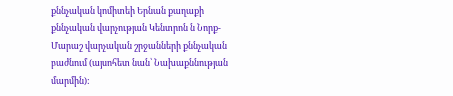քննչական կոմիտեի Երնան քաղաքի քննչական վարչության Կենտրոն ն Նորք- Մարաշ վարչական շրջանների քննչական բաժնում (այսոհետ նան՝ Նախաքննության մարմին):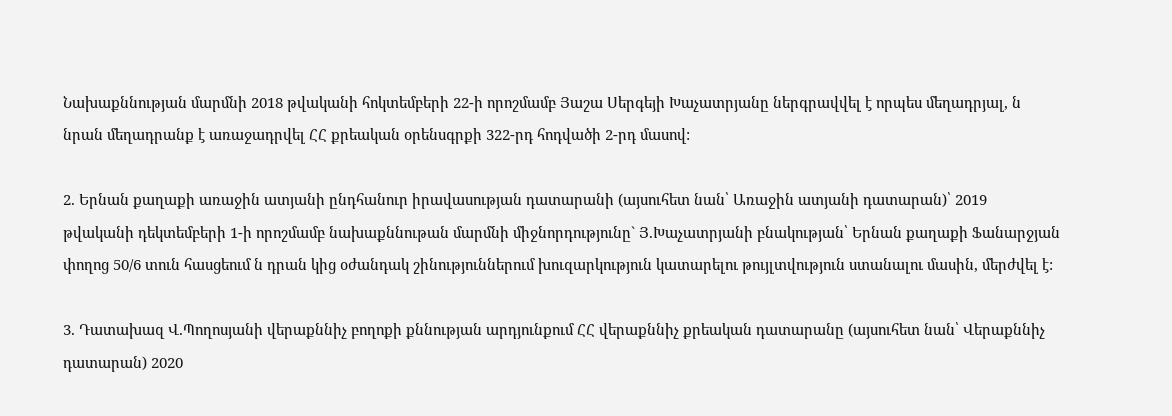Նախաքննության մարմնի 2018 թվականի հոկտեմբերի 22-ի որոշմամբ Յաշա Սերգեյի Խաչատրյանը ներգրավվել է որպես մեղադրյալ, ն նրան մեղադրանք է առաջադրվել ՀՀ քրեական օրենսգրքի 322-րդ հոդվածի 2-րդ մասով:

2. Երնան քաղաքի առաջին ատյանի ընդհանուր իրավասության դատարանի (այսուհետ նան՝ Առաջին ատյանի դատարան)՝ 2019 թվականի դեկտեմբերի 1-ի որոշմամբ նախաքննութան մարմնի միջնորդությունը` Յ.Խաչատրյանի բնակության՝ Երնան քաղաքի Ֆանարջյան փողոց 50/6 տուն հասցեում ն դրան կից օժանդակ շինություններում խուզարկություն կատարելու թույլտվություն ստանալու մասին, մերժվել է:

3. Դատախազ Վ.Պողոսյանի վերաքննիչ բողոքի քննության արդյունքում ՀՀ վերաքննիչ քրեական դատարանը (այսուհետ նան՝ Վերաքննիչ դատարան) 2020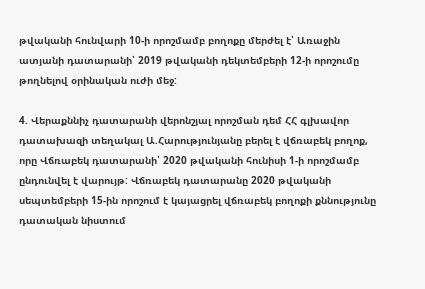թվականի հունվարի 10-ի որոշմամբ բողոքը մերժել է՝ Առաջին ատյանի դատարանի՝ 2019 թվականի դեկտեմբերի 12-ի որոշումը թողնելով օրինական ուժի մեջ:

4. Վերաքննիչ դատարանի վերոնշյալ որոշման դեմ ՀՀ գլխավոր դատախազի տեղակալ Ա.Հարությունյանը բերել է վճռաբեկ բողոք, որը Վճռաբեկ դատարանի՝ 2020 թվականի հունիսի 1-ի որոշմամբ ընդունվել է վարույթ: Վճռաբեկ դատարանը 2020 թվականի սեպտեմբերի 15-ին որոշում է կայացրել վճռաբեկ բողոքի քննությունը դատական նիստում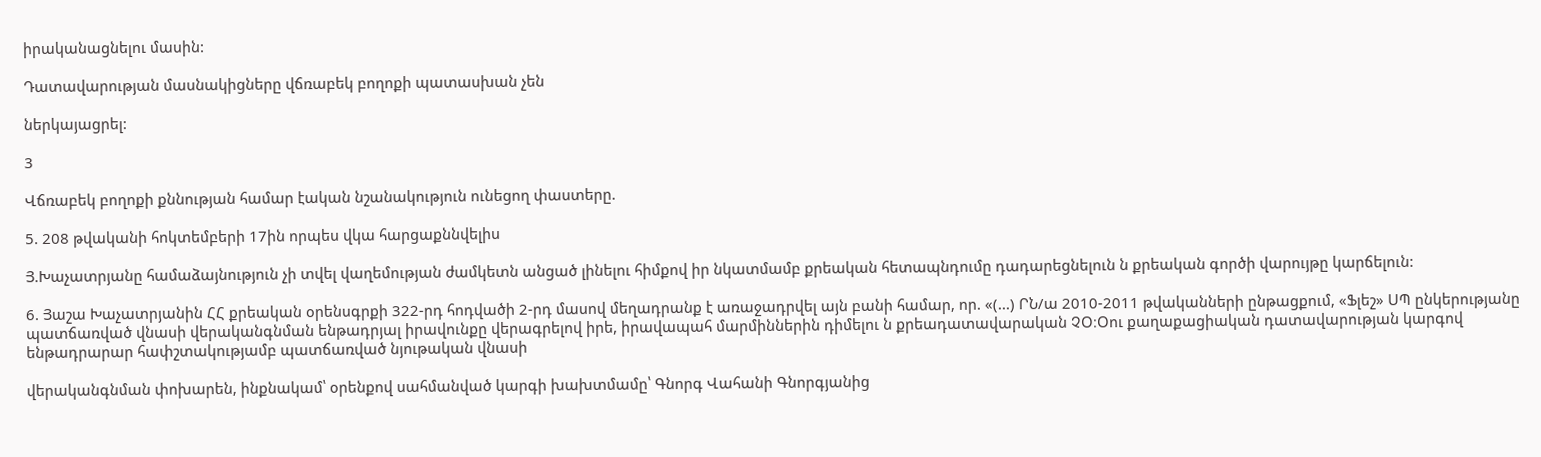իրականացնելու մասին:

Դատավարության մասնակիցները վճռաբեկ բողոքի պատասխան չեն

ներկայացրել:

3

Վճռաբեկ բողոքի քննության համար էական նշանակություն ունեցող փաստերը.

5. 208 թվականի հոկտեմբերի 17ին որպես վկա հարցաքննվելիս

Յ.Խաչատրյանը համաձայնություն չի տվել վաղեմության ժամկետն անցած լինելու հիմքով իր նկատմամբ քրեական հետապնդումը դադարեցնելուն ն քրեական գործի վարույթը կարճելուն:

6. Յաշա Խաչատրյանին ՀՀ քրեական օրենսգրքի 322-րդ հոդվածի 2-րդ մասով մեղադրանք է առաջադրվել այն բանի համար, որ. «(...) ՐՆ/ա 2010-2011 թվականների ընթացքում, «Ֆլեշ» ՍՊ ընկերությանը պատճառված վնասի վերականգնման ենթադրյալ իրավունքը վերագրելով իրե, իրավապահ մարմիններին դիմելու ն քրեադատավարական ՉՕ։Օու քաղաքացիական դատավարության կարգով ենթադրարար հափշտակությամբ պատճառված նյութական վնասի

վերականգնման փոխարեն, ինքնակամ՝ օրենքով սահմանված կարգի խախտմամը՝ Գնորգ Վահանի Գնորգյանից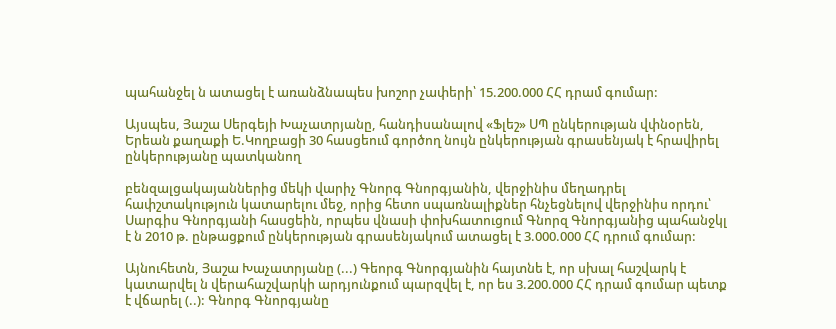պահանջել ն ատացել է առանձնապես խոշոր չափերի՝ 15.200.000 ՀՀ դրամ գումար:

Այսպես, Յաշա Սերգեյի Խաչատրյանը, հանդիսանալով «Ֆլեշ» ՍՊ ընկերության վփնօրեն, Երեան քաղաքի Ե.Կողբացի 30 հասցեում գործող նույն ընկերության գրասենյակ է հրավիրել ընկերությանը պատկանող

բենզալցակայաններից մեկի վարիչ Գնորգ Գնորգյանին, վերջինիս մեղադրել հափշտակություն կատարելու մեջ, որից հետո սպառնալիքներ հնչեցնելով վերջինիս որդու՝ Սարգիս Գնորգյանի հասցեին, որպես վնասի փոխհատուցում Գնորզ Գնորգյանից պահանջկլ է ն 2010 թ. ընթացքում ընկերության գրասենյակում ատացել է 3.000.000 ՀՀ դրում գումար:

Այնուհետն, Յաշա Խաչատրյանը (...) Գեորգ Գնորգյանին հայտնե է, որ սխալ հաշվարկ է կատարվել ն վերահաշվարկի արդյունքում պարզվել է, որ ես 3.200.000 ՀՀ դրամ գումար պետք է վճարել (..): Գնորգ Գնորգյանը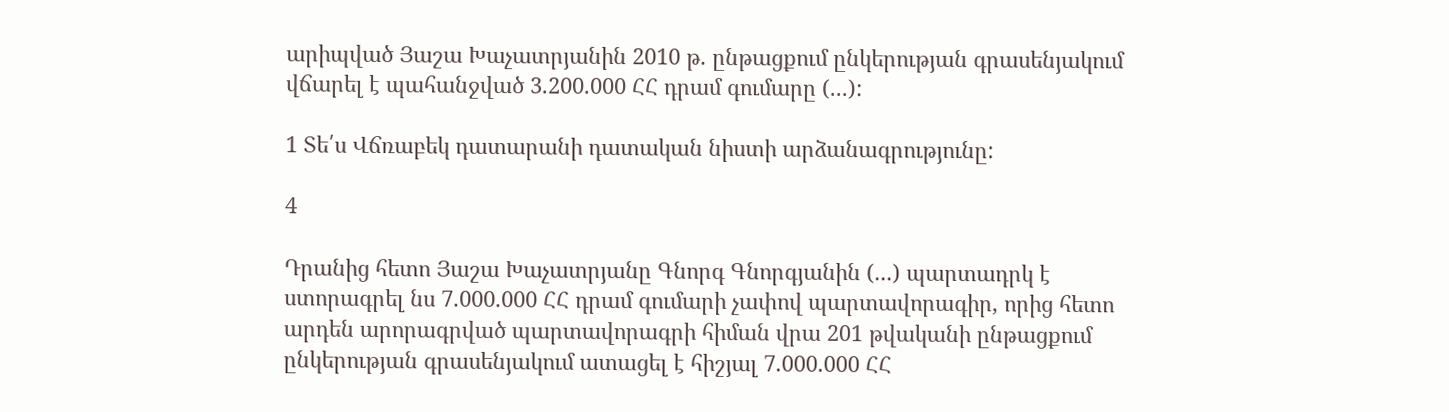արիպված Յաշա Խաչատրյանին 2010 թ. ընթացքում ընկերության գրասենյակում վճարել է պահանջված 3.200.000 ՀՀ դրամ գումարը (...):

1 Տե՛ս Վճռաբեկ դատարանի դատական նիստի արձանագրությունը:

4

Դրանից հետո Յաշա Խաչատրյանը Գնորգ Գնորգյանին (...) պարտադրկ է ստորագրել նս 7.000.000 ՀՀ դրամ գումարի չափով պարտավորագիր, որից հետո արդեն արորագրված պարտավորագրի հիման վրա 201 թվականի ընթացքում ընկերության գրասենյակում ատացել է հիշյալ 7.000.000 ՀՀ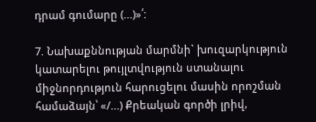դրամ գումարը (...)»՛:

7. Նախաքննության մարմնի` խուզարկություն կատարելու թույլտվություն ստանալու միջնորդություն հարուցելու մասին որոշման համաձայն՝ «/...) Քրեական գործի լրիվ,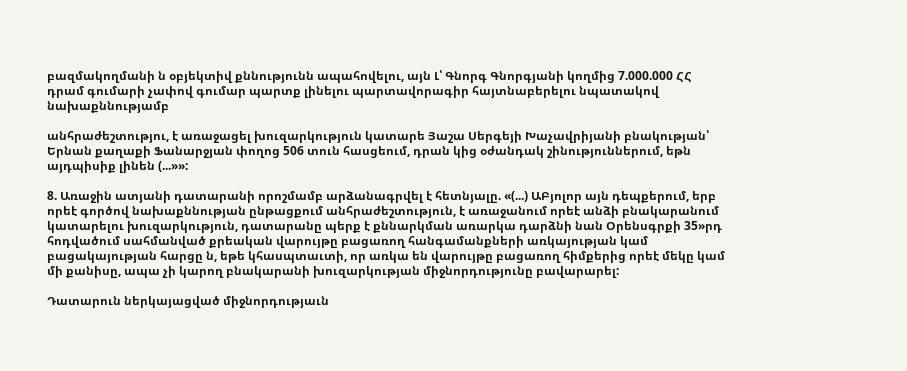բազմակողմանի ն օբյեկտիվ քննությունն ապահովելու, այն Լ՝ Գնորգ Գնորգյանի կողմից 7.000.000 ՀՀ դրամ գումարի չափով գումար պարտք լինելու պարտավորագիր հայտնաբերելու նպատակով նախաքննությամբ

անհրաժեշտությու, է առաջացել խուզարկություն կատարե Յաշա Սերգեյի Խաչավրիյանի բնակության՝ Երնան քաղաքի Ֆանարջյան փողոց 506 տուն հասցեում, դրան կից օժանդակ շինություններում, եթն այդպիսիք լինեն (...»»:

8. Առաջին ատյանի դատարանի որոշմամբ արձանագրվել է հետնյալը. «(...) ԱԲյոլոր այն դեպքերում, երբ որեէ գործով նախաքննության ընթացքում անհրաժեշտություն, է առաջանում որեէ անձի բնակարանում կատարելու խուզարկություն, դատարանը պերք է քննարկման առարկա դարձնի նան Օրենսգրքի 35»րդ հոդվածում սահմանված քրեական վարույթը բացառող հանգամանքների առկայության կամ բացակայության հարցը ն, եթե կհասպտաւտի, որ առկա են վարույթը բացառող հիմքերից որեէ մեկը կամ մի քանիսը, ապա չի կարող բնակարանի խուզարկության միջնորդությունը բավարարել:

Դատարուն ներկայացված միջնորդությաւն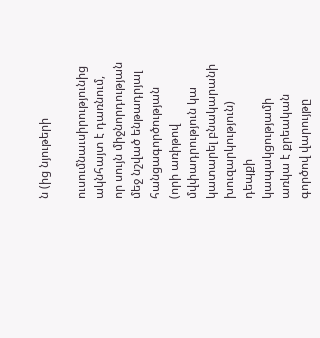ն (ից նյութերի

ուսումնաւսիրությունից ակնհայտ է դառնում, որ սույն միջնորդության մեջ նշված ենթադրյալ հանցագործության (որի առիթով մվփադրություն կա կատարել բնակարանի խուզարկություն) դեպքի կապակցությամի առկա է քրեական գործով վարույթը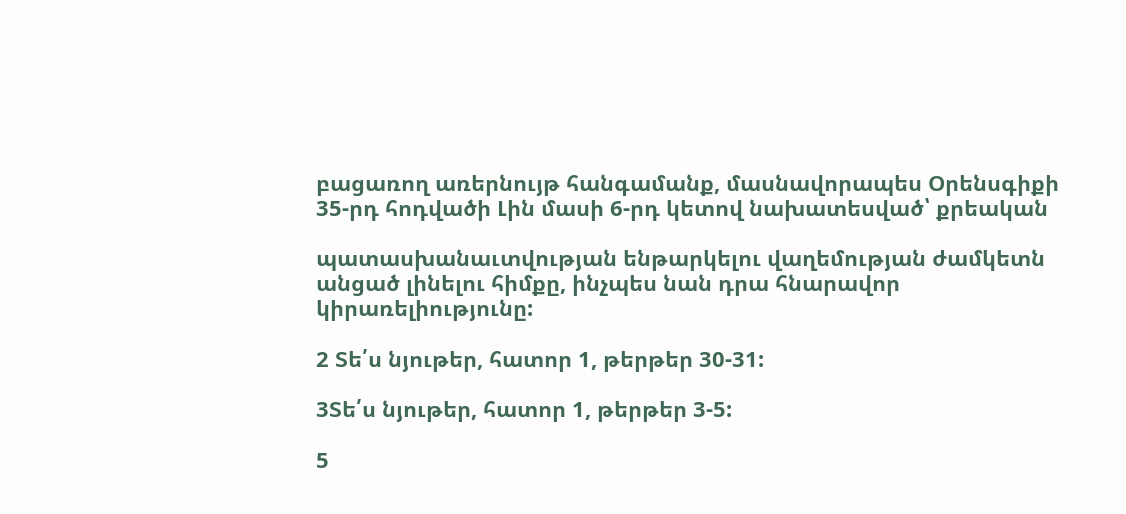բացառող առերնույթ հանգամանք, մասնավորապես Օրենսգիքի 35-րդ հոդվածի Լին մասի 6-րդ կետով նախատեսված՝ քրեական

պատասխանաւտվության ենթարկելու վաղեմության ժամկետն անցած լինելու հիմքը, ինչպես նան դրա հնարավոր կիրառելիությունը:

2 Տե՛ս նյութեր, հատոր 1, թերթեր 30-31:

3Տե՛ս նյութեր, հատոր 1, թերթեր 3-5:

5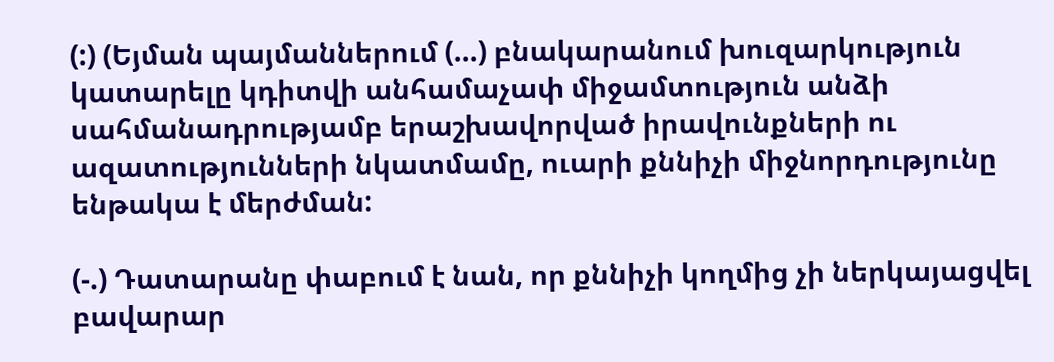(:) (Եյման պայմաններում (...) բնակարանում խուզարկություն կատարելը կդիտվի անհամաչափ միջամտություն անձի սահմանադրությամբ երաշխավորված իրավունքների ու ազատությունների նկատմամը, ուարի քննիչի միջնորդությունը ենթակա է մերժման:

(-.) Դատարանը փաբում է նան, որ քննիչի կողմից չի ներկայացվել բավարար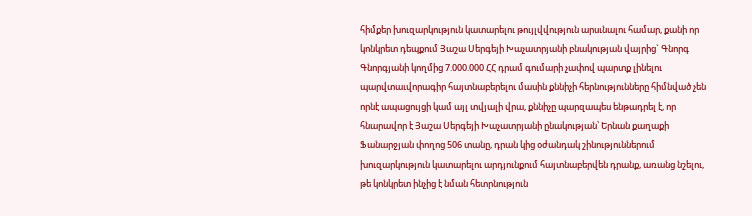հիմքեր խուզարկություն կատարելու թույլվվություն արսւնալու համար, քանի որ կոնկրետ դեպքում Յաշա Սերգեյի Խաչատրյանի բնակության վայրից` Գնորգ Գնորգյանի կողմից 7.000.000 ՀՀ դրամ գումարի չափով պարտք լինելու պարվտաւվորագիր հայտնաբերելու մասին քննիչի հերնությունները հիմնված չեն որնէ ապացույցի կամ այլ տվյալի վրա, քննիչը պարզապես ենթադրել է, որ հնարավոր է Յաշա Սերգեյի Խաչատրյանի ընակության՝ Երնան քաղաքի Ֆանարջյան փողոց 506 տանը, դրան կից օժանդակ շինություններում խուզարկություն կատարելու արդյունքում հայտնաբերվեն դրանք, առանց նշելու, թե կոնկրետ ինչից է նման հետրնություն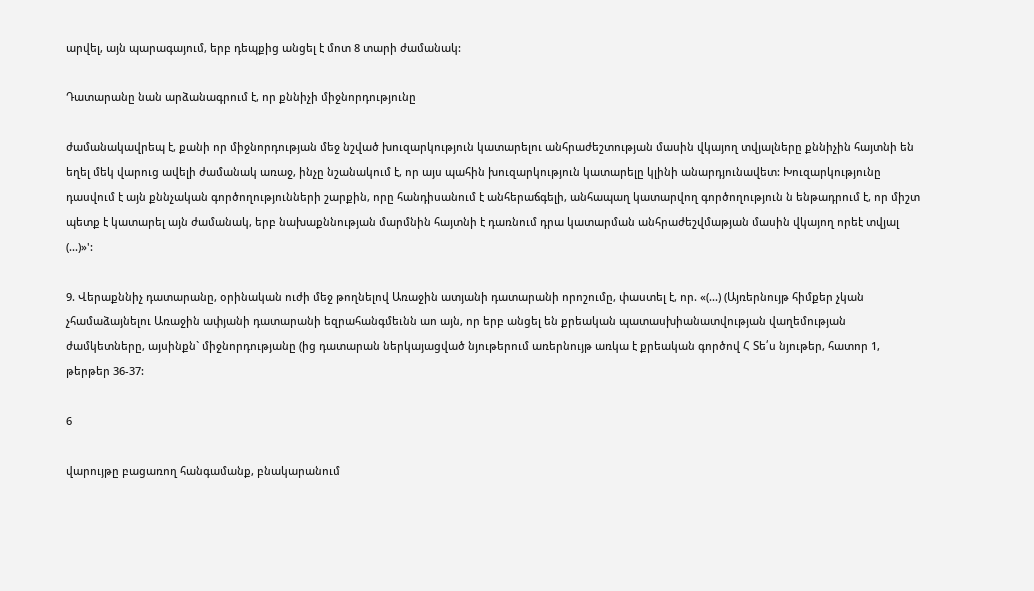արվել, այն պարագայում, երբ դեպքից անցել է մոտ 8 տարի ժամանակ:

Դատարանը նան արձանագրում է, որ քննիչի միջնորդությունը

ժամանակավրեպ է, քանի որ միջնորդության մեջ նշված խուզարկություն կատարելու անհրաժեշտության մասին վկայող տվյալները քննիչին հայտնի են եղել մեկ վարուց ավելի ժամանակ առաջ, ինչը նշանակում է, որ այս պահին խուզարկություն կատարելը կլինի անարդյունավետ: Խուզարկությունը դասվում է այն քննչական գործողությունների շարքին, որը հանդիսանում է անհերաճգելի, անհապաղ կատարվող գործողություն ն ենթադրում է, որ միշտ պետք է կատարել այն ժամանակ, երբ նախաքննության մարմնին հայտնի է դառնում դրա կատարման անհրաժեշվմաթյան մասին վկայող որեէ տվյալ (...)»':

9. Վերաքննիչ դատարանը, օրինական ուժի մեջ թողնելով Առաջին ատյանի դատարանի որոշումը, փաստել է, որ. «(...) (Այռերնույթ հիմքեր չկան չհամաձայնելու Առաջին ափյանի դատարանի եզրահանգմեւնն աո այն, որ երբ անցել են քրեական պատասխիանատվության վաղեմության ժամկետները, այսինքն` միջնորդությանը (ից դատարան ներկայացված նյութերում առերնույթ առկա է քրեական գործով Հ Տե՛ս նյութեր, հատոր 1, թերթեր 36-37:

6

վարույթը բացառող հանգամանք, բնակարանում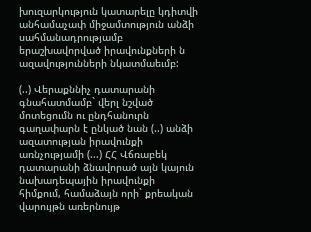խուզարկություն կատարելը կդիտվի անհամաչափ միջամտություն անձի սահմանադրությամբ երաշխավորված իրավունքների ն ազավությունների նկատմաեւմբ:

(..) Վերաքննիչ դատարանի գնահատմամբ` վերլ նշված մոտեցումն ու ընդհանուրն գաղափարն է ընկած նան (..) անձի ազատության իրավունքի առնչությամի (...) ՀՀ Վճռաբեկ դատարանի ձնավորած այն կայուն նախադեպային իրավունքի հիմքում, համաձայն որի` քրեական վարույթն առերնույթ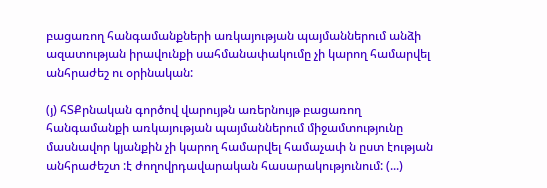բացառող հանգամանքների առկայության պայմաններում անձի ազատության իրավունքի սահմանափակումը չի կարող համարվել անհրաժեշ ու օրինական:

(յ) հՏՔրնական գործով վարույթն առերնույթ բացառող հանգամանքի առկայության պայմաններում միջամտությունը մասնավոր կյանքին չի կարող համարվել համաչափ ն ըստ էության անհրաժեշտ :է ժողովրդավարական հասարակությունում: (...)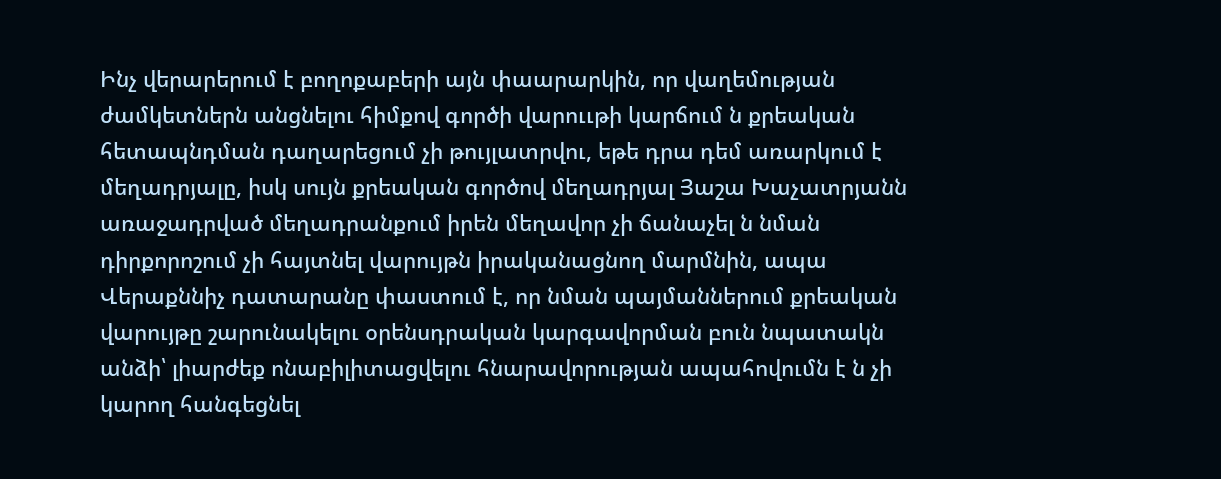Ինչ վերարերում է բողոքաբերի այն փաարարկին, որ վաղեմության ժամկետներն անցնելու հիմքով գործի վարոււթի կարճում ն քրեական հետապնդման դաղարեցում չի թույլատրվու, եթե դրա դեմ առարկում է մեղադրյալը, իսկ սույն քրեական գործով մեղադրյալ Յաշա Խաչատրյանն առաջադրված մեղադրանքում իրեն մեղավոր չի ճանաչել ն նման դիրքորոշում չի հայտնել վարույթն իրականացնող մարմնին, ապա Վերաքննիչ դատարանը փաստում է, որ նման պայմաններում քրեական վարույթը շարունակելու օրենսդրական կարգավորման բուն նպատակն անձի՝ լիարժեք ոնաբիլիտացվելու հնարավորության ապահովումն է ն չի կարող հանգեցնել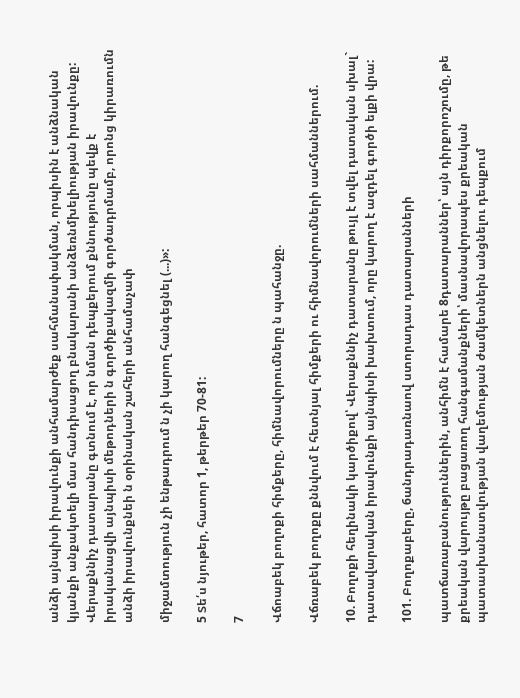անձի այնպիսի իրավունքի անհամարժեք սահմանափակման, որպիսին է անձնական կյանքի անքակտելի մաս հանդիսացող բնակարանի անձեռնմխելիության իրավունքը: Վերաքննիչ դատարանը գտնում է, որ նման դեպքերում քննությունը պեվք է իրականացվի այնպիսի մեթոդների ն գործիքակազմի գործադրմամբ, որոնց կիրառումն անձի իրավունքնեի ն օրինական շահերի անհամաչափ

միջամտություն չի ենթադրում ն չի կարող հանգեցնել (...)»:

5 Տե՛ս նյութեր, հատոր 1, թերթեր 70-81:

7

Վճոաբեկ բողոքի հիմքերը, հիմնավորումները ն պահանջը.

Վճռաբեկ բողոքը քննվում է հետնյալ հիմքերի ու հիմնավորումների սահմաններում.

10. Բողոքի հեղինակի կարծիքով՝ Վերաքննիչ դատարանը թույլ է տվել դատական սխալ` դատավարական իրավունքի այնպիսի խախտում, որը կարող է ազդել գործի ելքի վրա:

101. Բողոքաբերը, 6անդրադառնաով ստորադաս դատարանների

պատճառաբանություններին, անհիմն է համարե 8դատարաններ՝ այն դիրքորոշումը, թե քրեական վարույթը բացառող հանգամանքների՝ մասնավորապես քրեական պատասխանատվության վաղեմության ժամկետներն անցնելու դեպքում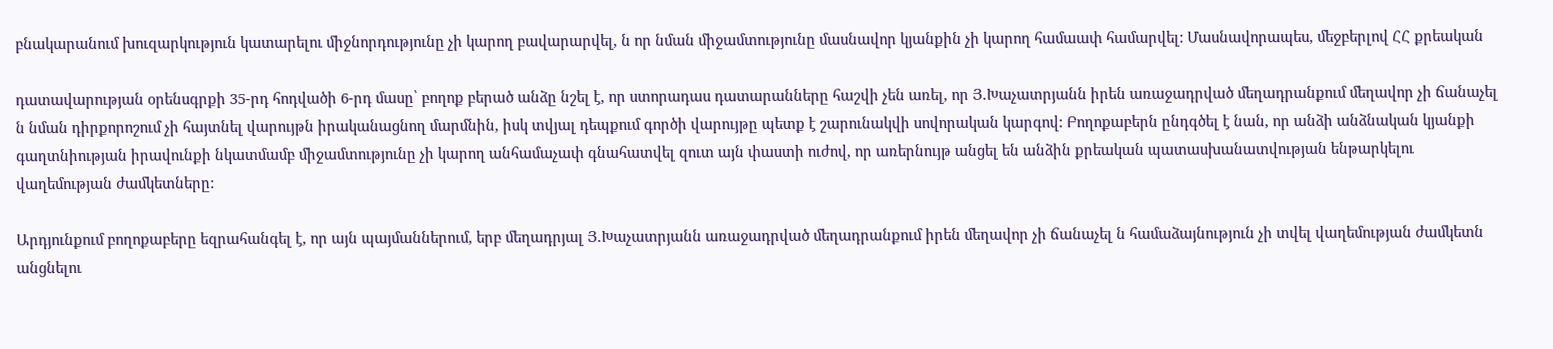բնակարանում խուզարկություն կատարելու միջնորդությունը չի կարող բավարարվել, ն որ նման միջամտությունը մասնավոր կյանքին չի կարող համաափ համարվել: Մասնավորապես, մեջբերլով ՀՀ քրեական

դատավարության օրենսգրքի 35-րդ հոդվածի 6-րդ մասը՝ բողոք բերած անձը նշել է, որ ստորադաս դատարանները հաշվի չեն առել, որ Յ.Խաչատրյանն իրեն առաջադրված մեղադրանքում մեղավոր չի ճանաչել ն նման դիրքորոշում չի հայտնել վարույթն իրականացնող մարմնին, իսկ տվյալ դեպքում գործի վարույթը պետք է շարունակվի սովորական կարգով: Բողոքաբերն ընդգծել է նան, որ անձի անձնական կյանքի գաղտնիության իրավունքի նկատմամբ միջամտությունը չի կարող անհամաչափ գնահատվել զուտ այն փաստի ուժով, որ առերնույթ անցել են անձին քրեական պատասխանատվության ենթարկելու վաղեմության ժամկետները:

Արդյունքում բողոքաբերը եզրահանգել է, որ այն պայմաններում, երբ մեղադրյալ Յ.Խաչատրյանն առաջադրված մեղադրանքում իրեն մեղավոր չի ճանաչել ն համաձայնություն չի տվել վաղեմության ժամկետն անցնելու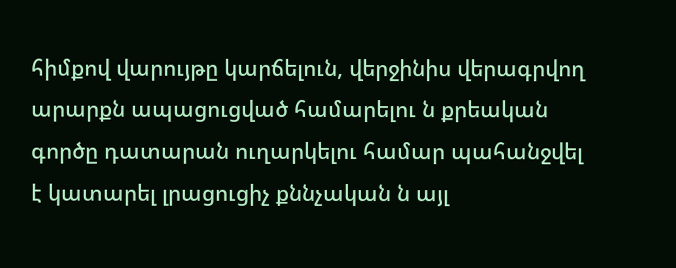հիմքով վարույթը կարճելուն, վերջինիս վերագրվող արարքն ապացուցված համարելու ն քրեական գործը դատարան ուղարկելու համար պահանջվել է կատարել լրացուցիչ քննչական ն այլ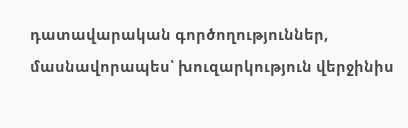դատավարական գործողություններ, մասնավորապես՝ խուզարկություն վերջինիս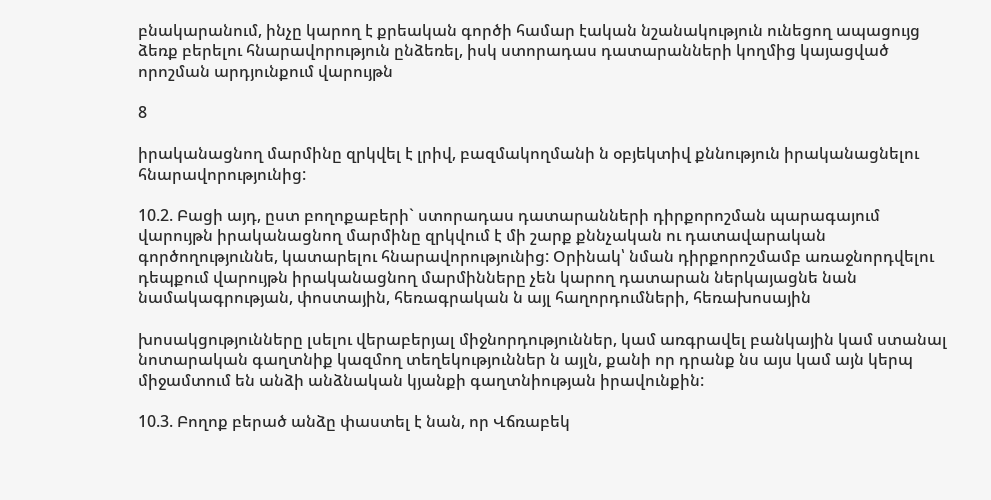բնակարանում, ինչը կարող է քրեական գործի համար էական նշանակություն ունեցող ապացույց ձեռք բերելու հնարավորություն ընձեռել, իսկ ստորադաս դատարանների կողմից կայացված որոշման արդյունքում վարույթն

8

իրականացնող մարմինը զրկվել է լրիվ, բազմակողմանի ն օբյեկտիվ քննություն իրականացնելու հնարավորությունից:

10.2. Բացի այդ, ըստ բողոքաբերի` ստորադաս դատարանների դիրքորոշման պարագայում վարույթն իրականացնող մարմինը զրկվում է մի շարք քննչական ու դատավարական գործողություննե, կատարելու հնարավորությունից: Օրինակ՝ նման դիրքորոշմամբ առաջնորդվելու դեպքում վարույթն իրականացնող մարմինները չեն կարող դատարան ներկայացնե նան նամակագրության, փոստային, հեռագրական ն այլ հաղորդումների, հեռախոսային

խոսակցությունները լսելու վերաբերյալ միջնորդություններ, կամ առգրավել բանկային կամ ստանալ նոտարական գաղտնիք կազմող տեղեկություններ ն այլն, քանի որ դրանք նս այս կամ այն կերպ միջամտում են անձի անձնական կյանքի գաղտնիության իրավունքին:

10.3. Բողոք բերած անձը փաստել է նան, որ Վճռաբեկ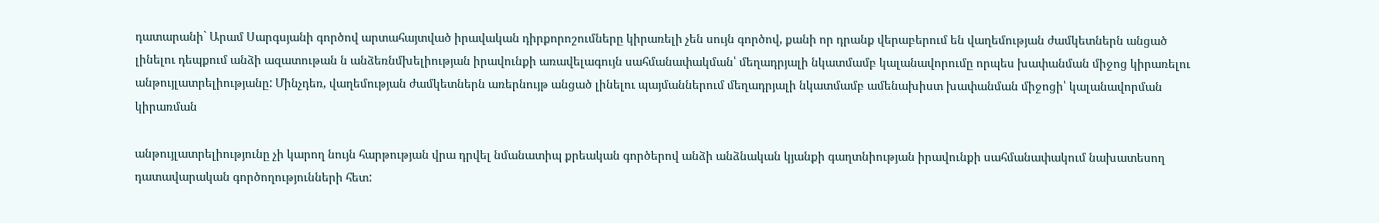դատարանի` Արամ Սարգսյանի գործով արտահայտված իրավական դիրքորոշումները կիրառելի չեն սույն գործով, քանի որ դրանք վերաբերում են վաղեմության ժամկետներն անցած լինելու դեպքում անձի ազատութան ն անձեռնմխելիության իրավունքի առավելագույն սահմանափակման՝ մեղադրյալի նկատմամբ կալանավորումը որպես խափանման միջոց կիրառելու անթույլատրելիությանը: Մինչդեռ, վաղեմության ժամկետներն առերնույթ անցած լինելու պայմաններում մեղադրյալի նկատմամբ ամենախիստ խափանման միջոցի՝ կալանավորման կիրառման

անթույլատրելիությունը չի կարող նույն հարթության վրա դրվել նմանատիպ քրեական գործերով անձի անձնական կյանքի գաղտնիության իրավունքի սահմանափակում նախատեսող դատավարական գործողությունների հետ: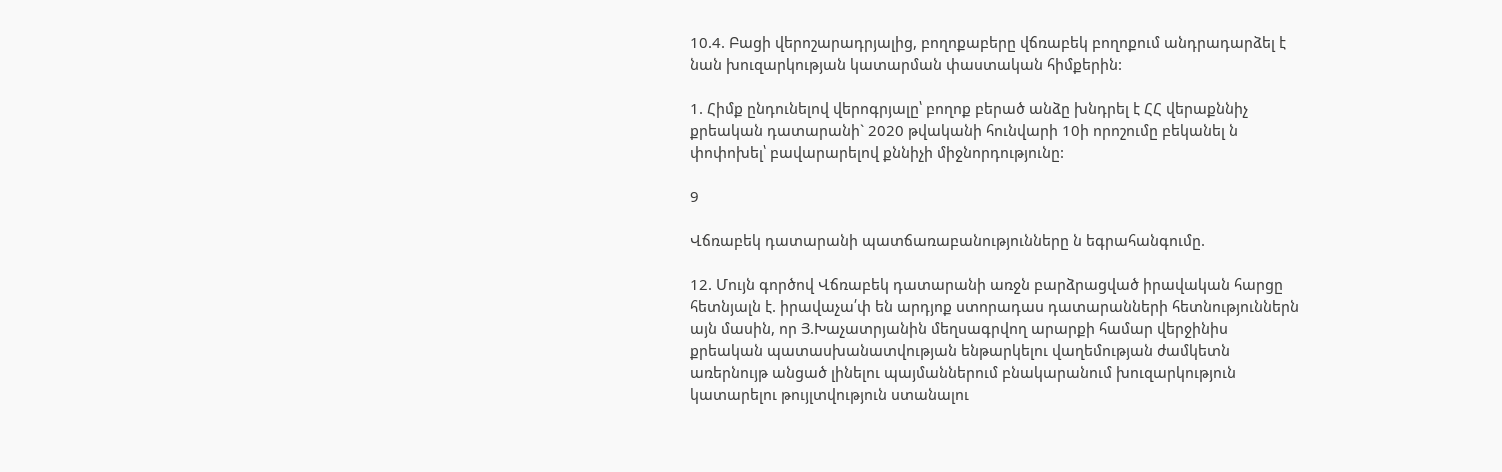10.4. Բացի վերոշարադրյալից, բողոքաբերը վճռաբեկ բողոքում անդրադարձել է նան խուզարկության կատարման փաստական հիմքերին:

1. Հիմք ընդունելով վերոգրյալը՝ բողոք բերած անձը խնդրել է ՀՀ վերաքննիչ քրեական դատարանի` 2020 թվականի հունվարի 10ի որոշումը բեկանել ն փոփոխել՝ բավարարելով քննիչի միջնորդությունը:

9

Վճռաբեկ դատարանի պատճառաբանությունները ն եգրահանգումը.

12. Մույն գործով Վճռաբեկ դատարանի առջն բարձրացված իրավական հարցը հետնյալն է. իրավաչա՛փ են արդյոք ստորադաս դատարանների հետնություններն այն մասին, որ Յ.Խաչատրյանին մեղսագրվող արարքի համար վերջինիս քրեական պատասխանատվության ենթարկելու վաղեմության ժամկետն առերնույթ անցած լինելու պայմաններում բնակարանում խուզարկություն կատարելու թույլտվություն ստանալու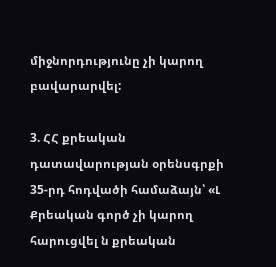միջնորդությունը չի կարող բավարարվել:

3. ՀՀ քրեական դատավարության օրենսգրքի 35-րդ հոդվածի համաձայն՝ «Լ Քրեական գործ չի կարող հարուցվել ն քրեական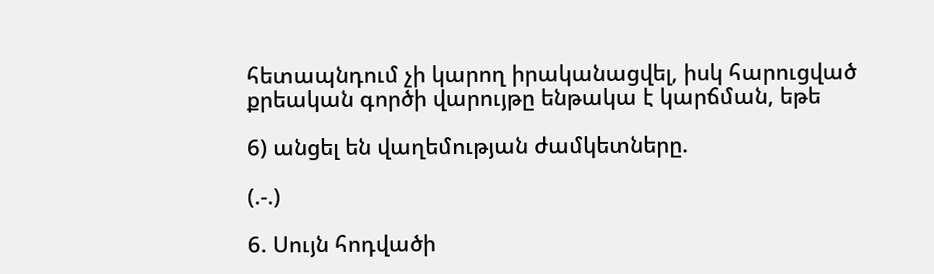հետապնդում չի կարող իրականացվել, իսկ հարուցված քրեական գործի վարույթը ենթակա է կարճման, եթե

6) անցել են վաղեմության ժամկետները.

(.-.)

6. Սույն հոդվածի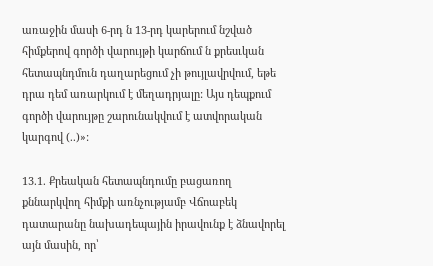առաջին մասի 6-րդ ն 13-րդ կարերում նշված հիմքերով գործի վարույթի կարճում ն քրեսւկան հետապնդմուն դաղարեցում չի թույլավրվում, եթե դրա դեմ առարկում է մեղադրյալը: Այս դեպքում գործի վարույթը շարունակվում է ատվորական կարգով (..)»:

13.1. Քրեական հետապնդումը բացառող քննարկվող հիմքի առնչությամբ Վճոաբեկ դատարանը նախադեպային իրավունք է ձնավորել այն մասին, որ՝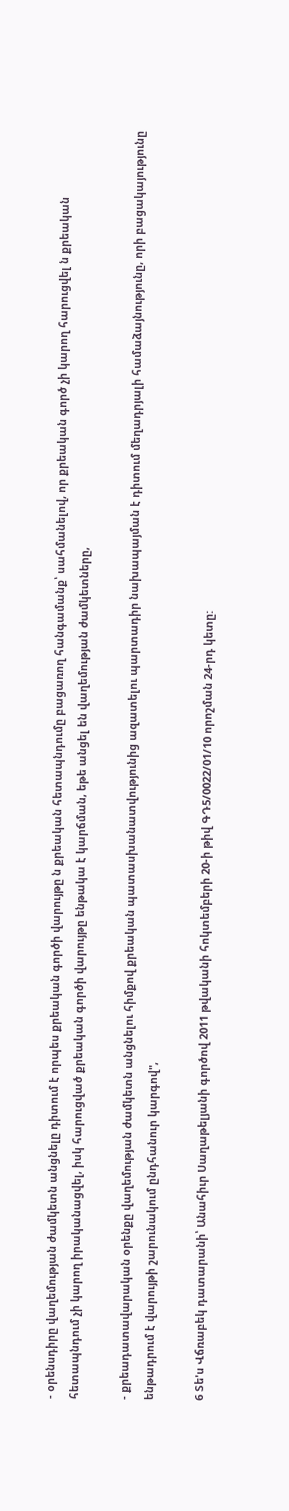- օրենսդիրը վաղեմության ժամկետն անցնելը դիտում է որպես քրեական գործի վարույթը ն քրեական հետապնդումը բացառող հանգամանք՝ սահմանելով, որ քրեական գործ չի կարող հարուցվել ն քրեական հետապնդում չի կարող իրականացվել, իսկ հարուցված քրեական գործի վարույթը ենթակա է կարճման, եթե անցել են վաղեմության ժամկետները,

- քրեադատավարական օրենքը վաղեմության ժամկետն անցնելու հիմքով քրեական պատասխանատվությունից ազատելու պարտադիր նախապայման է դիտում մեղադրյալի համաձայնությունը, որի բացակայությունը ենթադրում է վարույթի շարունակում ընդհանուր կարգով",

6 Տե'ս Վճռաբեկ դատարանի՝ Անահիւր Սաղաթելյանի գործով 2011 թվականի հոկտեմբերի 20-ի թիվ ԳԴ5/0022/01/10 որոշման 24-րդ կետը: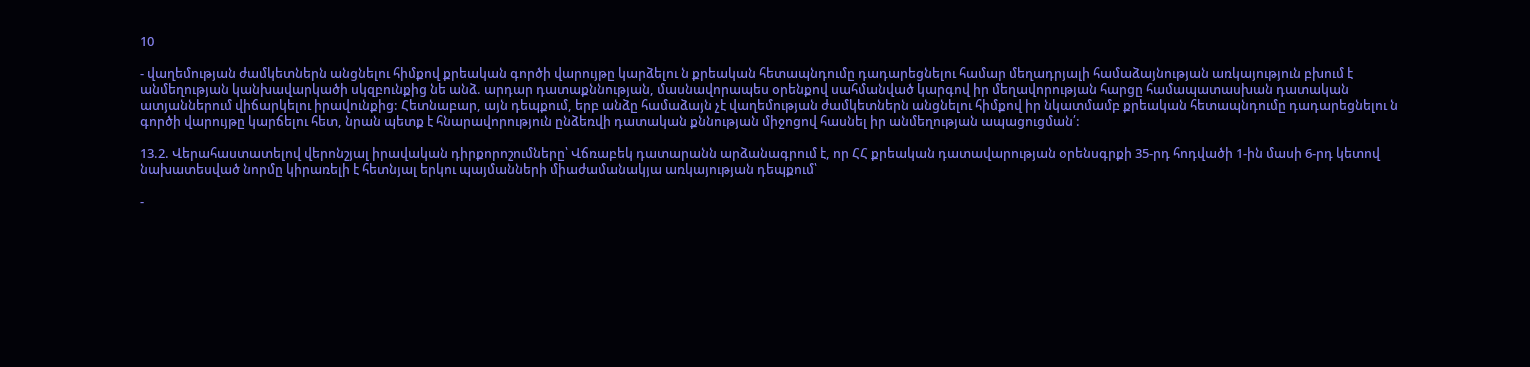10

- վաղեմության ժամկետներն անցնելու հիմքով քրեական գործի վարույթը կարձելու ն քրեական հետապնդումը դադարեցնելու համար մեղադրյալի համաձայնության առկայություն բխում է անմեղության կանխավարկածի սկզբունքից նե անձ. արդար դատաքննության, մասնավորապես օրենքով սահմանված կարգով իր մեղավորության հարցը համապատասխան դատական ատյաններում վիճարկելու իրավունքից: Հետնաբար, այն դեպքում, երբ անձը համաձայն չէ վաղեմության ժամկետներն անցնելու հիմքով իր նկատմամբ քրեական հետապնդումը դադարեցնելու ն գործի վարույթը կարճելու հետ, նրան պետք է հնարավորություն ընձեռվի դատական քննության միջոցով հասնել իր անմեղության ապացուցման՛:

13.2. Վերահաստատելով վերոնշյալ իրավական դիրքորոշումները՝ Վճռաբեկ դատարանն արձանագրում է, որ ՀՀ քրեական դատավարության օրենսգրքի 35-րդ հոդվածի 1-ին մասի 6-րդ կետով նախատեսված նորմը կիրառելի է հետնյալ երկու պայմանների միաժամանակյա առկայության դեպքում՝

-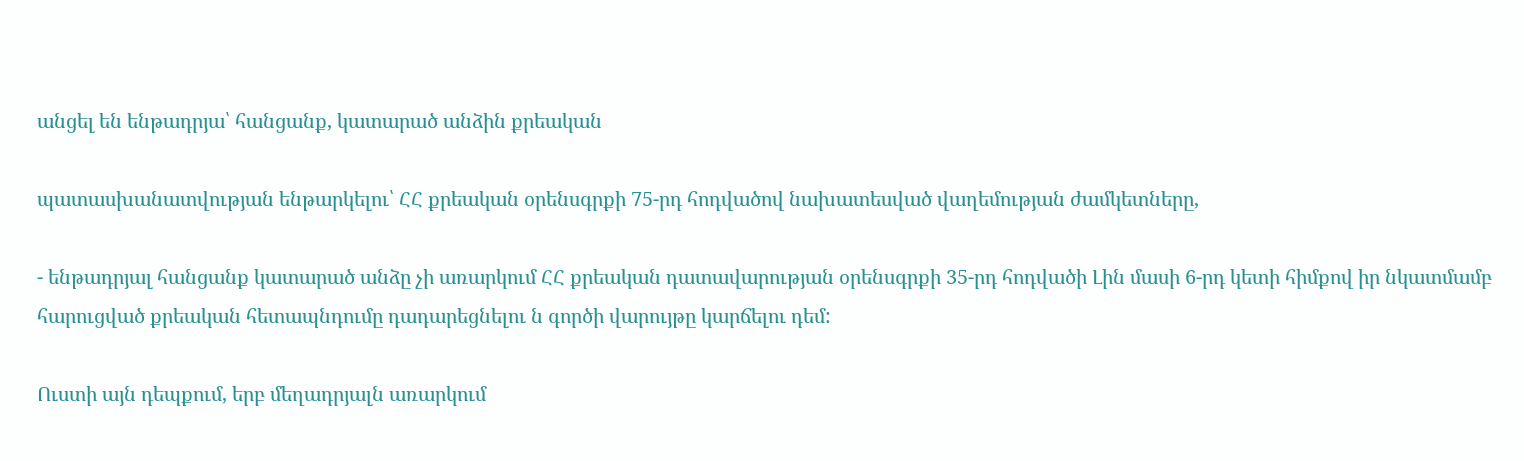անցել են ենթադրյա՝ հանցանք, կատարած անձին քրեական

պատասխանատվության ենթարկելու՝ ՀՀ քրեական օրենսգրքի 75-րդ հոդվածով նախատեսված վաղեմության ժամկետները,

- ենթադրյալ հանցանք կատարած անձը չի առարկում ՀՀ քրեական դատավարության օրենսգրքի 35-րդ հոդվածի Լին մասի 6-րդ կետի հիմքով իր նկատմամբ հարուցված քրեական հետապնդումը դադարեցնելու ն գործի վարույթը կարճելու դեմ:

Ուստի այն դեպքում, երբ մեղադրյալն առարկում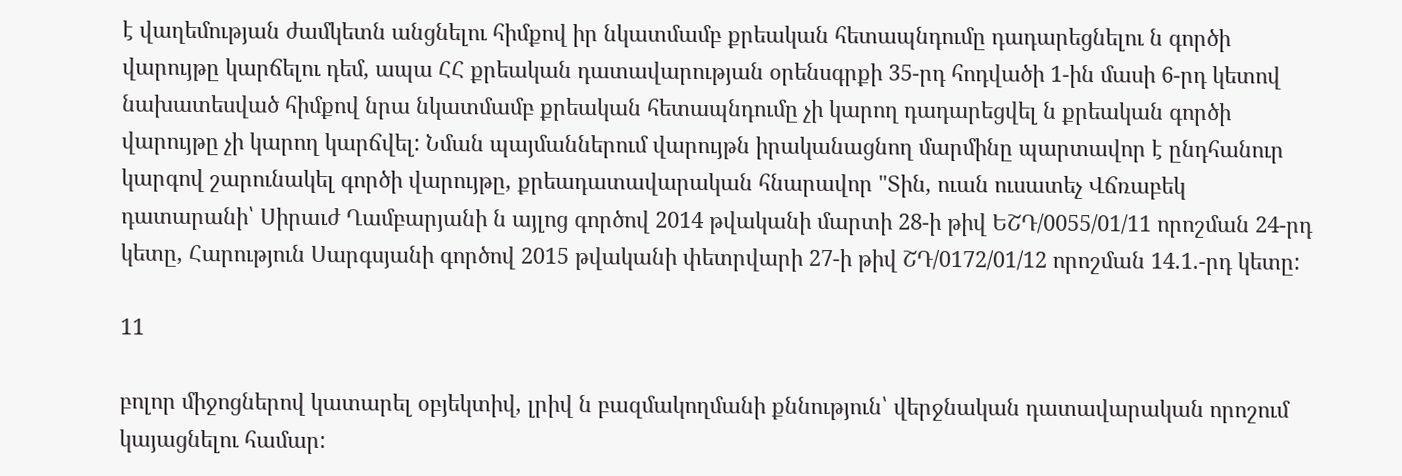է վաղեմության ժամկետն անցնելու հիմքով իր նկատմամբ քրեական հետապնդումը դադարեցնելու ն գործի վարույթը կարճելու դեմ, ապա ՀՀ քրեական դատավարության օրենսգրքի 35-րդ հոդվածի 1-ին մասի 6-րդ կետով նախատեսված հիմքով նրա նկատմամբ քրեական հետապնդումը չի կարող դադարեցվել ն քրեական գործի վարույթը չի կարող կարճվել: Նման պայմաններում վարույթն իրականացնող մարմինը պարտավոր է ընդհանուր կարգով շարունակել գործի վարույթը, քրեադատավարական հնարավոր "Տին, ուան ուսատեչ Վճռաբեկ դատարանի՝ Սիրաւժ Ղամբարյանի ն այլոց գործով 2014 թվականի մարտի 28-ի թիվ ԵՇԴ/0055/01/11 որոշման 24-րդ կետը, Հարություն Սարգսյանի գործով 2015 թվականի փետրվարի 27-ի թիվ ՇԴ/0172/01/12 որոշման 14.1.-րդ կետը:

11

բոլոր միջոցներով կատարել օբյեկտիվ, լրիվ ն բազմակողմանի քննություն՝ վերջնական դատավարական որոշում կայացնելու համար: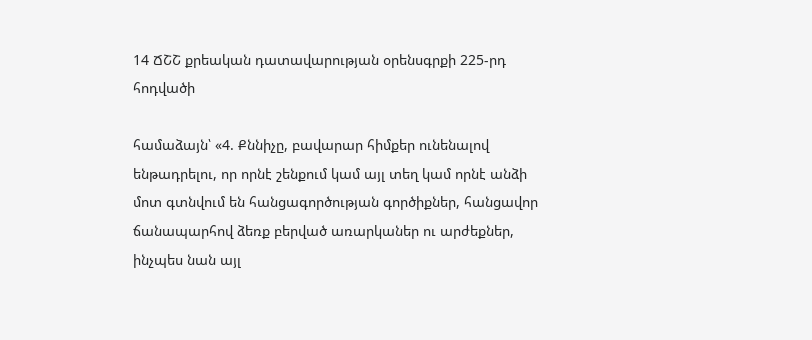14 ՃՇՇ քրեական դատավարության օրենսգրքի 225-րդ հոդվածի

համաձայն՝ «4. Քննիչը, բավարար հիմքեր ունենալով ենթադրելու, որ որնէ շենքում կամ այլ տեղ կամ որնէ անձի մոտ գտնվում են հանցագործության գործիքներ, հանցավոր ճանապարհով ձեռք բերված առարկաներ ու արժեքներ, ինչպես նան այլ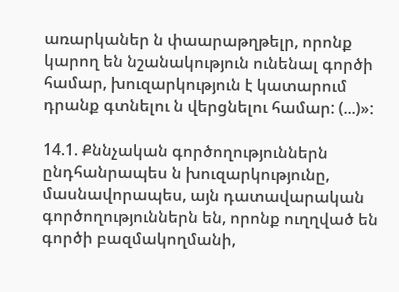առարկաներ ն փաարաթղթելր, որոնք կարող են նշանակություն ունենալ գործի համար, խուզարկություն է կատարում դրանք գտնելու ն վերցնելու համար: (...)»:

14.1. Քննչական գործողություններն ընդհանրապես ն խուզարկությունը, մասնավորապես, այն դատավարական գործողություններն են, որոնք ուղղված են գործի բազմակողմանի,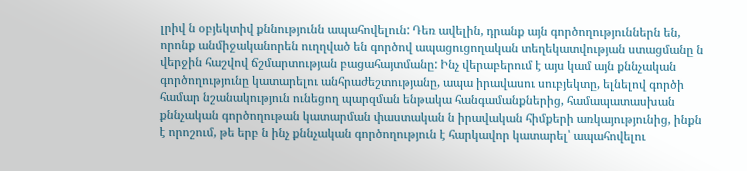լրիվ ն օբյեկտիվ քննությունն ապահովելուն: Դեռ ավելին, դրանք այն գործողություններն են, որոնք անմիջականորեն ուղղված են գործով ապացուցողական տեղեկատվության ստացմանը ն վերջին հաշվով ճշմարտության բացահայտմանը: Ինչ վերաբերում է այս կամ այն քննչական գործողությունը կատարելու անհրաժեշտությանը, ապա իրավասու սուբյեկտը, ելնելով գործի համար նշանակություն ունեցող պարզման ենթակա հանգամանքներից, համապատասխան քննչական գործողութան կատարման փաստական ն իրավական հիմքերի առկայությունից, ինքն է որոշում, թե երբ ն ինչ քննչական գործողություն է հարկավոր կատարել՝ ապահովելու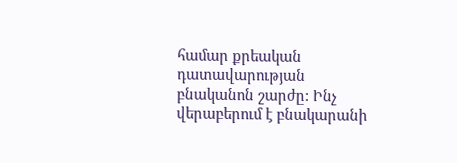համար քրեական դատավարության բնականոն շարժը: Ինչ վերաբերում է բնակարանի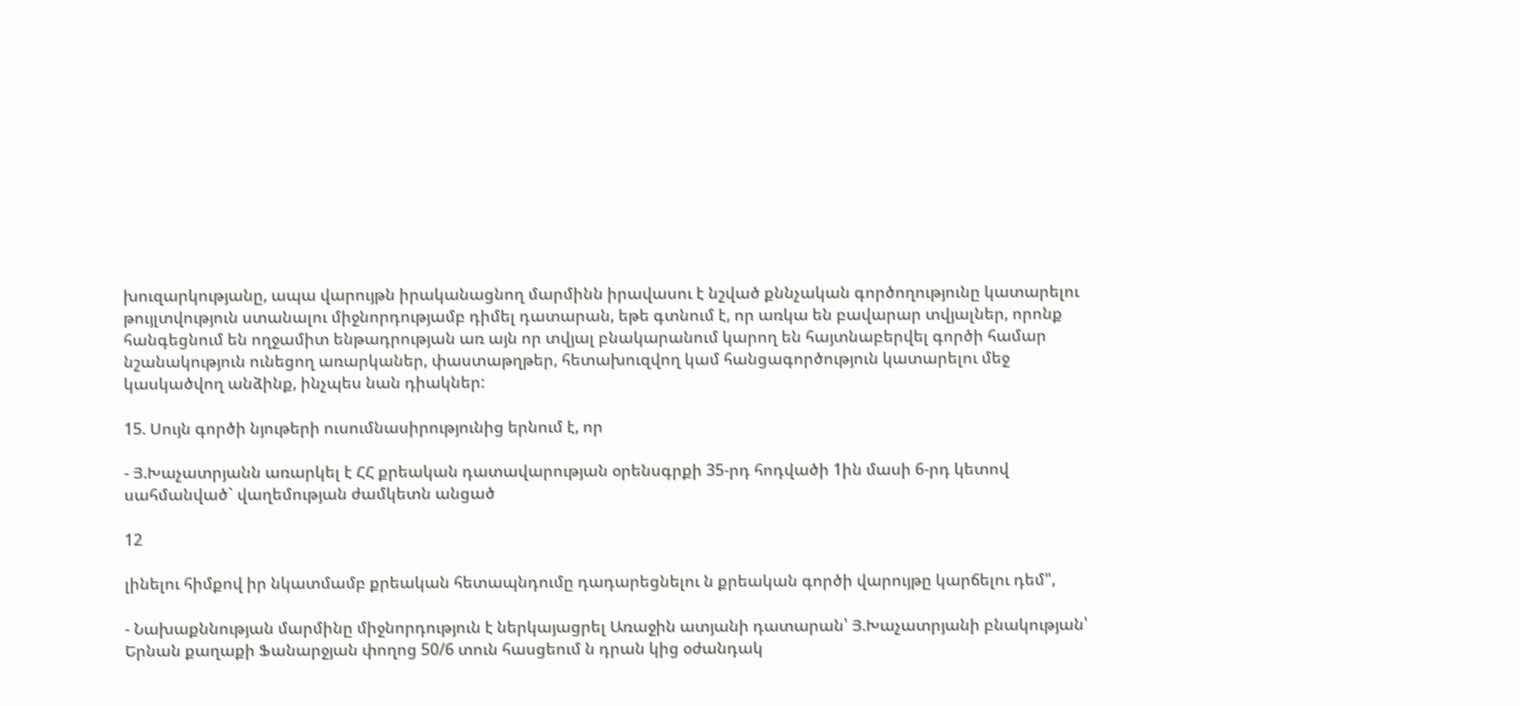խուզարկությանը, ապա վարույթն իրականացնող մարմինն իրավասու է նշված քննչական գործողությունը կատարելու թույլտվություն ստանալու միջնորդությամբ դիմել դատարան, եթե գտնում է, որ առկա են բավարար տվյալներ, որոնք հանգեցնում են ողջամիտ ենթադրության առ այն որ տվյալ բնակարանում կարող են հայտնաբերվել գործի համար նշանակություն ունեցող առարկաներ, փաստաթղթեր, հետախուզվող կամ հանցագործություն կատարելու մեջ կասկածվող անձինք, ինչպես նան դիակներ:

15. Սույն գործի նյութերի ուսումնասիրությունից երնում է, որ

- Յ.Խաչատրյանն առարկել է ՀՀ քրեական դատավարության օրենսգրքի 35-րդ հոդվածի 1ին մասի 6-րդ կետով սահմանված` վաղեմության ժամկետն անցած

12

լինելու հիմքով իր նկատմամբ քրեական հետապնդումը դադարեցնելու ն քրեական գործի վարույթը կարճելու դեմ",

- Նախաքննության մարմինը միջնորդություն է ներկայացրել Առաջին ատյանի դատարան՝ Յ.Խաչատրյանի բնակության՝ Երնան քաղաքի Ֆանարջյան փողոց 50/6 տուն հասցեում ն դրան կից օժանդակ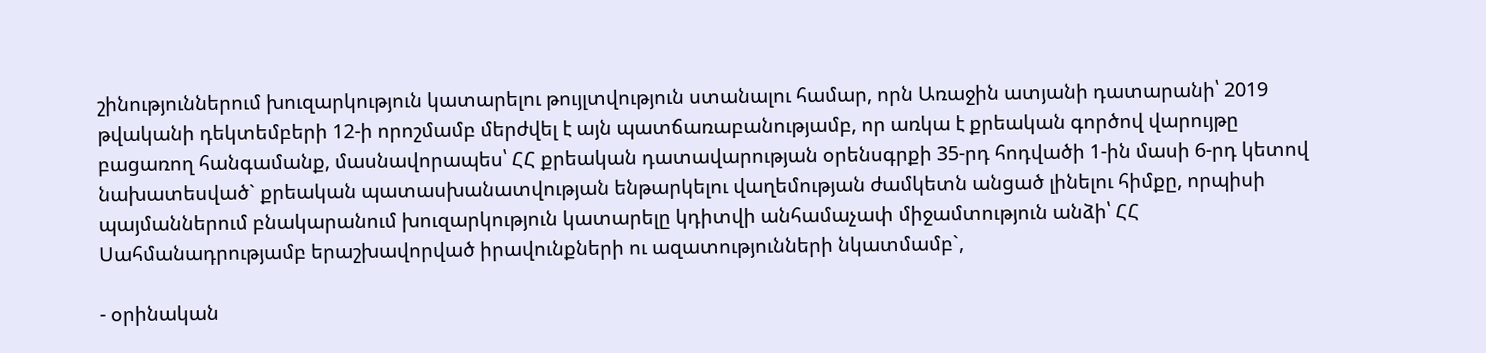շինություններում խուզարկություն կատարելու թույլտվություն ստանալու համար, որն Առաջին ատյանի դատարանի՝ 2019 թվականի դեկտեմբերի 12-ի որոշմամբ մերժվել է այն պատճառաբանությամբ, որ առկա է քրեական գործով վարույթը բացառող հանգամանք, մասնավորապես՝ ՀՀ քրեական դատավարության օրենսգրքի 35-րդ հոդվածի 1-ին մասի 6-րդ կետով նախատեսված` քրեական պատասխանատվության ենթարկելու վաղեմության ժամկետն անցած լինելու հիմքը, որպիսի պայմաններում բնակարանում խուզարկություն կատարելը կդիտվի անհամաչափ միջամտություն անձի՝ ՀՀ Սահմանադրությամբ երաշխավորված իրավունքների ու ազատությունների նկատմամբ`,

- օրինական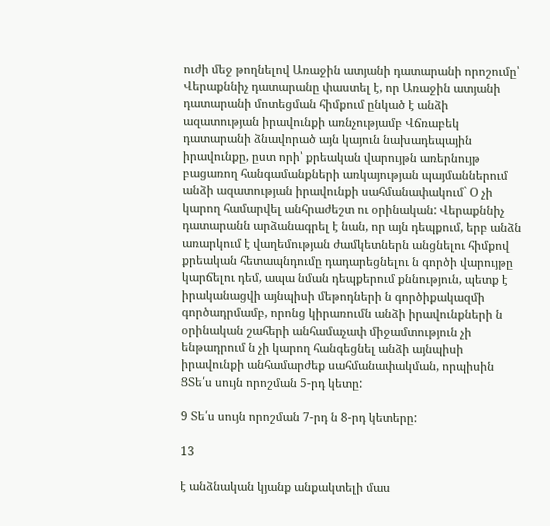ուժի մեջ թողնելով Առաջին ատյանի դատարանի որոշումը՝ Վերաքննիչ դատարանը փաստել է, որ Առաջին ատյանի դատարանի մոտեցման հիմքում ընկած է անձի ազատության իրավունքի առնչությամբ Վճռաբեկ դատարանի ձնավորած այն կայուն նախադեպային իրավունքը, ըստ որի՝ քրեական վարույթն առերնույթ բացառող հանգամանքների առկայության պայմաններում անձի ազատության իրավունքի սահմանափակում` Օ չի կարող համարվել անհրաժեշտ ու օրինական: Վերաքննիչ դատարանն արձանագրել է նան, որ այն դեպքում, երբ անձն առարկում է վաղեմության ժամկետներն անցնելու հիմքով քրեական հետապնդումը դադարեցնելու ն գործի վարույթը կարճելու դեմ, ապա նման դեպքերում քննություն, պետք է իրականացվի այնպիսի մեթոդների ն գործիքակազմի գործադրմամբ, որոնց կիրառումն անձի իրավունքների ն օրինական շահերի անհամաչափ միջամտություն չի ենթադրում ն չի կարող հանգեցնել անձի այնպիսի իրավունքի անհամարժեք սահմանափակման, որպիսին ՑՏե՛ս սույն որոշման 5-րդ կետը:

9 Տե՛ս սույն որոշման 7-րդ ն 8-րդ կետերը:

13

է անձնական կյանք անքակտելի մաս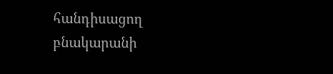հանդիսացող բնակարանի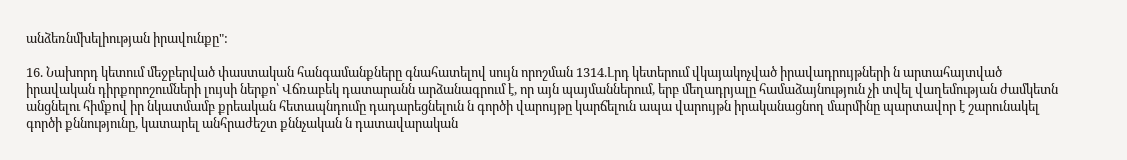անձեռնմխելիության իրավունքը":

16. Նախորդ կետում մեջբերված փաստական հանգամանքները գնահատելով սույն որոշման 1314.Լրդ կետերում վկայակոչված իրավադրույթների ն արտահայտված իրավական դիրքորոշումների լույսի ներքո՝ Վճռաբեկ դատարանն արձանագրում է, որ այն պայմաններում, երբ մեղադրյալը համաձայնություն չի տվել վաղեմության ժամկետն անցնելու հիմքով իր նկատմամբ քրեական հետապնդումը դադարեցնելուն ն գործի վարույթը կարճելուն ապա վարույթն իրականացնող մարմինը պարտավոր է շարունակել գործի քննությունը, կատարել անհրաժեշտ քննչական ն դատավարական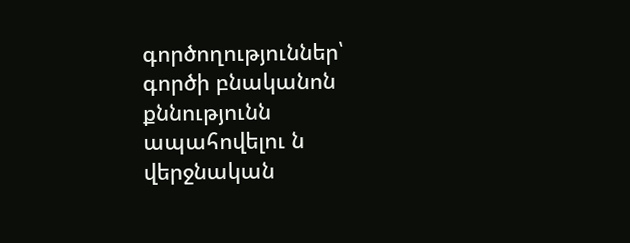գործողություններ՝ գործի բնականոն քննությունն ապահովելու ն վերջնական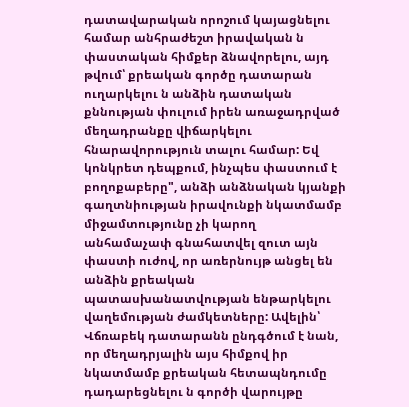դատավարական որոշում կայացնելու համար անհրաժեշտ իրավական ն փաստական հիմքեր ձնավորելու, այդ թվում՝ քրեական գործը դատարան ուղարկելու ն անձին դատական քննության փուլում իրեն առաջադրված մեղադրանքը վիճարկելու հնարավորություն տալու համար: Եվ կոնկրետ դեպքում, ինչպես փաստում է բողոքաբերը", անձի անձնական կյանքի գաղտնիության իրավունքի նկատմամբ միջամտությունը չի կարող անհամաչափ գնահատվել զուտ այն փաստի ուժով, որ առերնույթ անցել են անձին քրեական պատասխանատվության ենթարկելու վաղեմության ժամկետները: Ավելին՝ Վճռաբեկ դատարանն ընդգծում է նան, որ մեղադրյալին այս հիմքով իր նկատմամբ քրեական հետապնդումը դադարեցնելու ն գործի վարույթը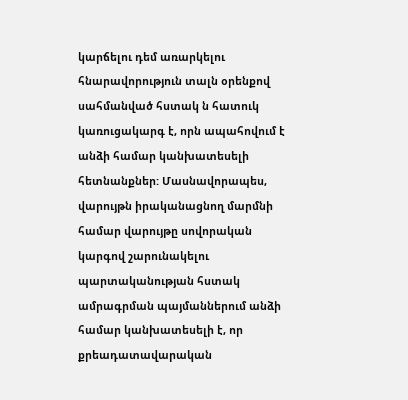կարճելու դեմ առարկելու հնարավորություն տալն օրենքով սահմանված հստակ ն հատուկ կառուցակարգ է, որն ապահովում է անձի համար կանխատեսելի հետնանքներ: Մասնավորապես, վարույթն իրականացնող մարմնի համար վարույթը սովորական կարգով շարունակելու պարտականության հստակ ամրագրման պայմաններում անձի համար կանխատեսելի է, որ քրեադատավարական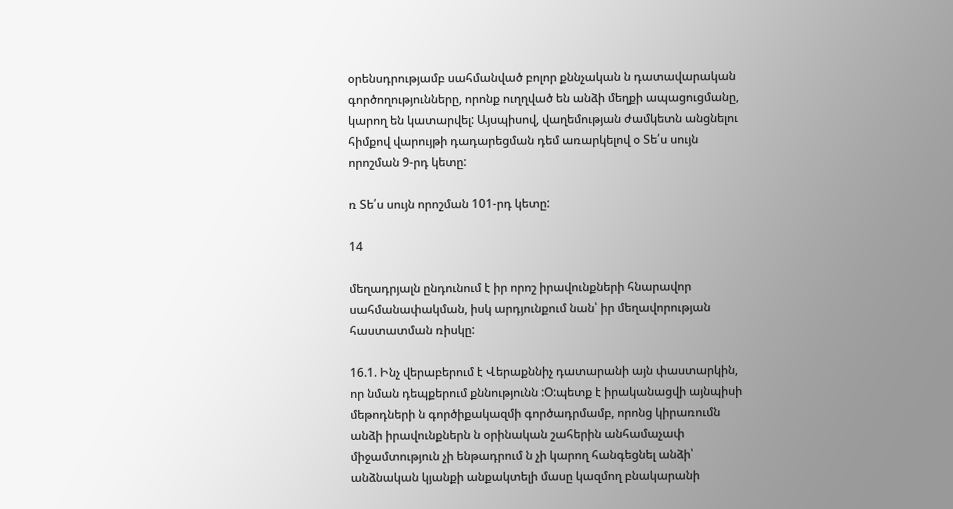օրենսդրությամբ սահմանված բոլոր քննչական ն դատավարական գործողությունները, որոնք ուղղված են անձի մեղքի ապացուցմանը, կարող են կատարվել: Այսպիսով, վաղեմության ժամկետն անցնելու հիմքով վարույթի դադարեցման դեմ առարկելով օ Տե՛ս սույն որոշման 9-րդ կետը:

ռ Տե՛ս սույն որոշման 101-րդ կետը:

14

մեղադրյալն ընդունում է իր որոշ իրավունքների հնարավոր սահմանափակման, իսկ արդյունքում նան՝ իր մեղավորության հաստատման ռիսկը:

16.1. Ինչ վերաբերում է Վերաքննիչ դատարանի այն փաստարկին, որ նման դեպքերում քննությունն :Օ:պետք է իրականացվի այնպիսի մեթոդների ն գործիքակազմի գործադրմամբ, որոնց կիրառումն անձի իրավունքներն ն օրինական շահերին անհամաչափ միջամտություն չի ենթադրում ն չի կարող հանգեցնել անձի՝ անձնական կյանքի անքակտելի մասը կազմող բնակարանի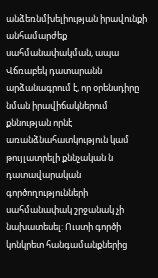անձեռնմխելիության իրավունքի անհամարժեք սահմանափակման, ապա Վճռաբեկ դատարանն արձանագրում է, որ օրենսդիրը նման իրավիճակներում քննության որնէ առանձնահատկություն կամ թույլատրելի քննչական ն դատավարական գործողությունների սահմանափակ շրջանակ չի նախատեսել: Ուստի գործի կոնկրետ հանգամանքներից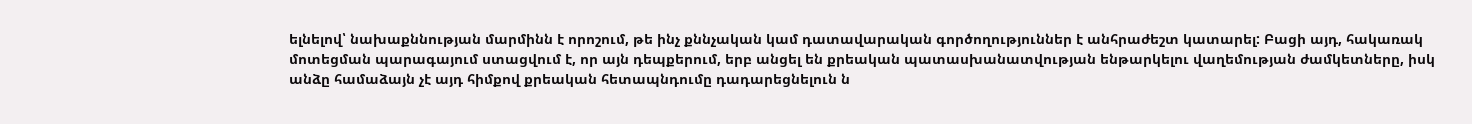ելնելով՝ նախաքննության մարմինն է որոշում, թե ինչ քննչական կամ դատավարական գործողություններ է անհրաժեշտ կատարել: Բացի այդ, հակառակ մոտեցման պարագայում ստացվում է, որ այն դեպքերում, երբ անցել են քրեական պատասխանատվության ենթարկելու վաղեմության ժամկետները, իսկ անձը համաձայն չէ այդ հիմքով քրեական հետապնդումը դադարեցնելուն ն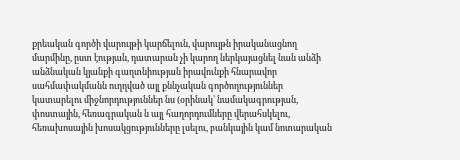քրեական գործի վարույթի կարճելուն, վարույթն իրականացնող մարմինը, ըստ էության, դատարան չի կարող ներկայացնել նան անձի անձնական կյանքի գաղտնիության իրավունքի հնարավոր սահմափակմանն ուղղված այլ քննչական գործողություններ կատարելու միջնորդություններ նս (օրինակ՝ նամակագրության, փոստային, հեռագրական ն այլ հաղորդումները վերահսկելու, հեռախոսային խոսակցությունները լսելու, բանկային կամ նոտարական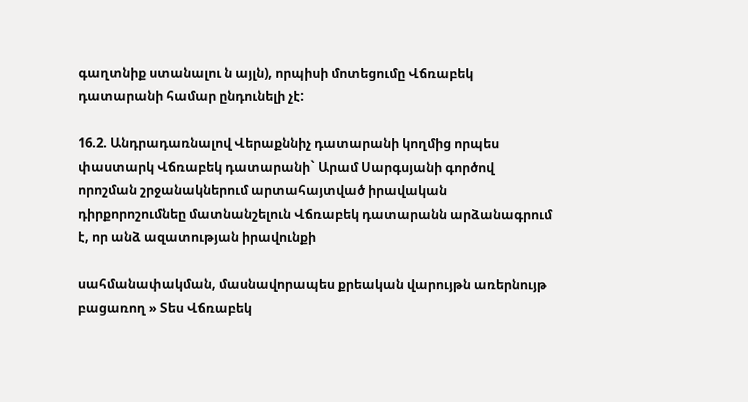գաղտնիք ստանալու ն այլն), որպիսի մոտեցումը Վճռաբեկ դատարանի համար ընդունելի չէ:

16.2. Անդրադառնալով Վերաքննիչ դատարանի կողմից որպես փաստարկ Վճռաբեկ դատարանի` Արամ Սարգսյանի գործով որոշման շրջանակներում արտահայտված իրավական դիրքորոշումնեը մատնանշելուն Վճռաբեկ դատարանն արձանագրում է, որ անձ ազատության իրավունքի

սահմանափակման, մասնավորապես քրեական վարույթն առերնույթ բացառող » Տես Վճռաբեկ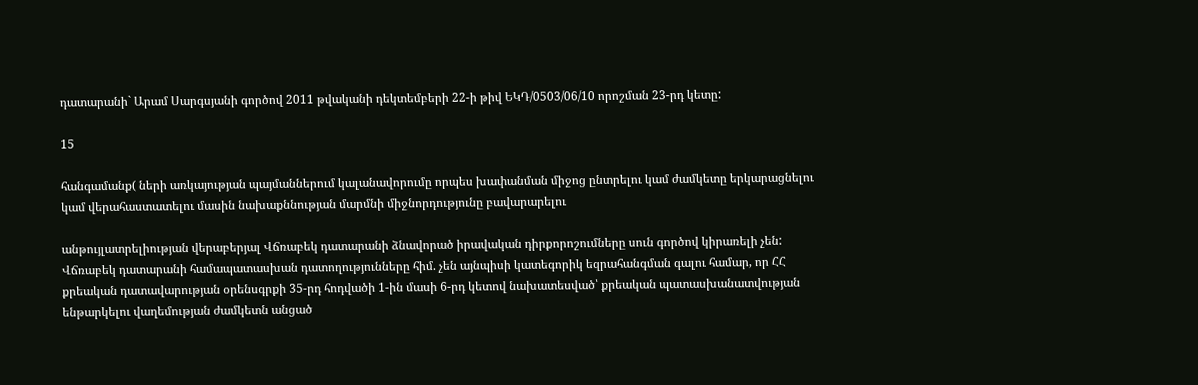դատարանի` Արամ Սարգսյանի գործով 2011 թվականի դեկտեմբերի 22-ի թիվ ԵԿԴ/0503/06/10 որոշման 23-րդ կետը:

15

հանգամանք( ների առկայության պայմաններում կալանավորումը որպես խափանման միջոց ընտրելու կամ ժամկետը երկարացնելու կամ վերահաստատելու մասին նախաքննության մարմնի միջնորդությունը բավարարելու

անթույլատրելիության վերաբերյալ Վճռաբեկ դատարանի ձնավորած իրավական դիրքորոշումները սուն գործով կիրառելի չեն: Վճռաբեկ դատարանի համապատասխան դատողությունները հիմ. չեն այնպիսի կատեգորիկ եզրահանգման գալու համար, որ ՀՀ քրեական դատավարության օրենսգրքի 35-րդ հոդվածի 1-ին մասի 6-րդ կետով նախատեսված՝ քրեական պատասխանատվության ենթարկելու վաղեմության ժամկետն անցած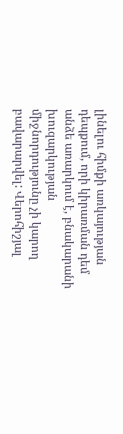լինելու հիմքի առկայության դեպքում, որի կիրառման դեմ անձե առարկում է, բնակարանի խուզարկության միջնորդությունը չի կարող բավարարվել: Վերոհիշյալ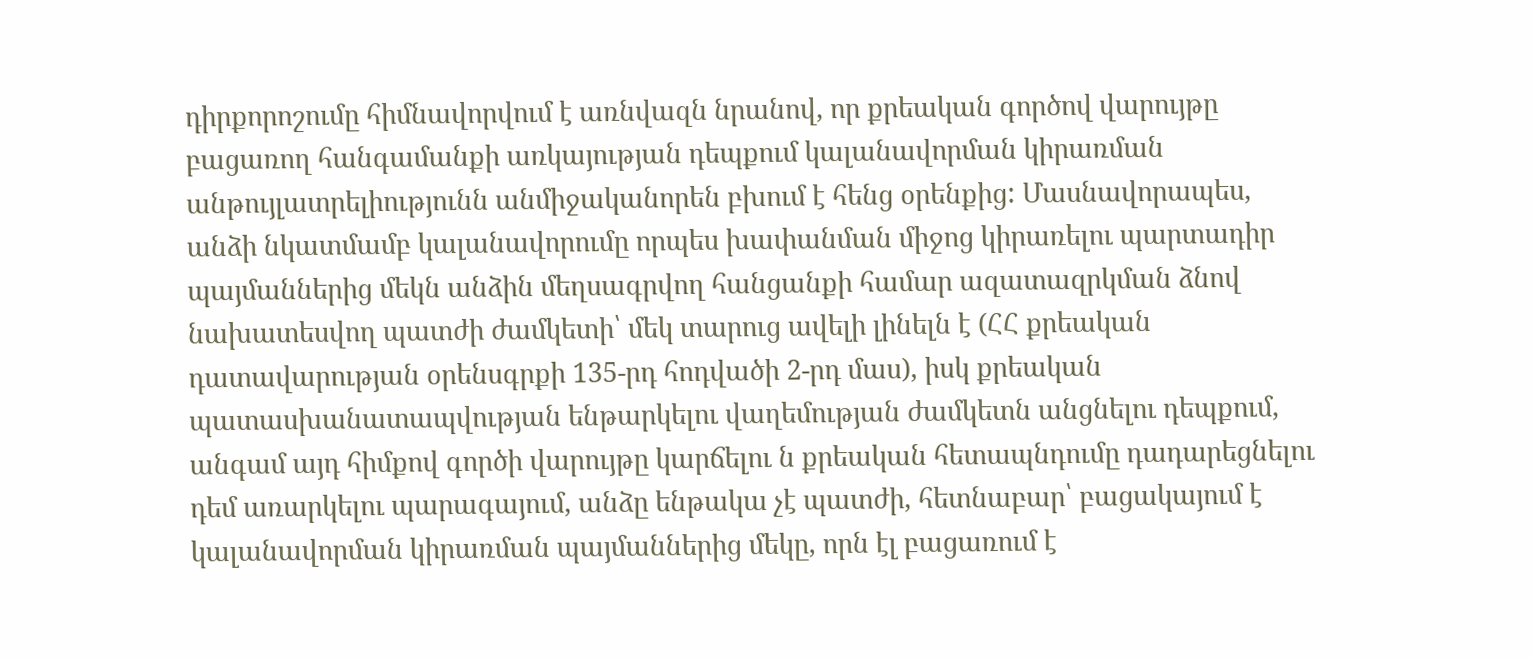դիրքորոշումը հիմնավորվում է առնվազն նրանով, որ քրեական գործով վարույթը բացառող հանգամանքի առկայության դեպքում կալանավորման կիրառման անթույլատրելիությունն անմիջականորեն բխում է հենց օրենքից: Մասնավորապես, անձի նկատմամբ կալանավորումը որպես խափանման միջոց կիրառելու պարտադիր պայմաններից մեկն անձին մեղսագրվող հանցանքի համար ազատազրկման ձնով նախատեսվող պատժի ժամկետի՝ մեկ տարուց ավելի լինելն է (ՀՀ քրեական դատավարության օրենսգրքի 135-րդ հոդվածի 2-րդ մաս), իսկ քրեական պատասխանատապվության ենթարկելու վաղեմության ժամկետն անցնելու դեպքում, անգամ այդ հիմքով գործի վարույթը կարճելու ն քրեական հետապնդումը դադարեցնելու դեմ առարկելու պարագայում, անձը ենթակա չէ պատժի, հետնաբար՝ բացակայում է կալանավորման կիրառման պայմաններից մեկը, որն էլ բացառում է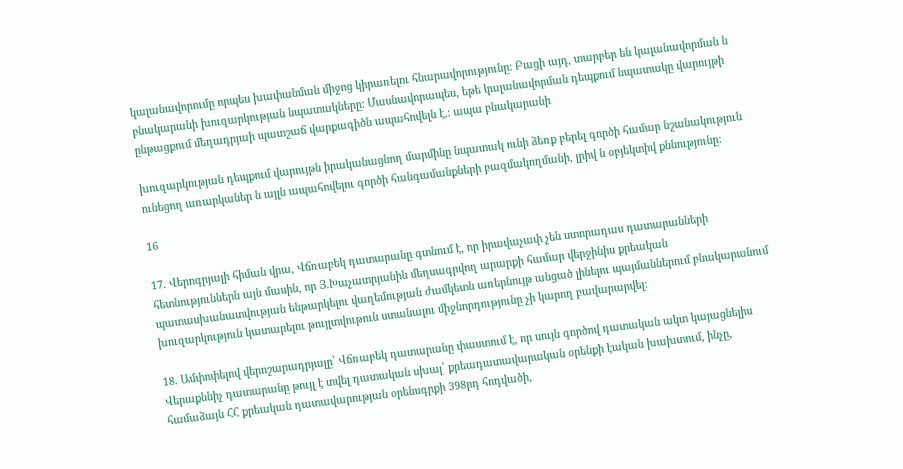կալանավորումը որպես խափանման միջոց կիրառելու հնարավորությունը: Բացի այդ, տարբեր են կալանավորման ն բնակարանի խուզարկության նպատակները: Մասնավորապես, եթե կալանավորման դեպքում նպատակը վարույթի ընթացքում մեղադրյաի պատշաճ վարքագիծն ապահովելն է,։ ապա բնակարանի

խուզարկության դեպքում վարույթն իրականացնող մարմինը նպատակ ունի ձեռք բերել գործի համար նշանակություն ունեցող առարկաներ ն այլն ապահովելու գործի հանգամանքների բազմակողմանի, լրիվ ն օբյեկտիվ քննությունը:

16

17. Վերոգրյալի հիման վրա, Վճռաբեկ դատարանը գտնում է, որ իրավաչափ չեն ստորադաս դատարանների հետնություններն այն մասին, որ Յ.Խաչատրյանին մեղսագրվող արարքի համար վերջինիս քրեական պատասխանատվության ենթարկելու վաղեմության ժամկետն առերնույթ անցած լինելու պայմաններում բնակարանում խուզարկություն կատարելու թույլտվութուն ստանալու միջնորդությունը չի կարող բավարարվել:

18. Ամփոփելով վերոշարադրյալը՝ Վճռաբեկ դատարանը փաստում է, որ սույն գործով դատական ակտ կայացնելիս Վերաքննիչ դատարանը թույլ է տվել դատական սխալ՝ քրեադատավարական օրենքի էական խախտում, ինչը, համաձայն ՀՀ քրեական դատավարության օրենսգրքի 398րդ հոդվածի,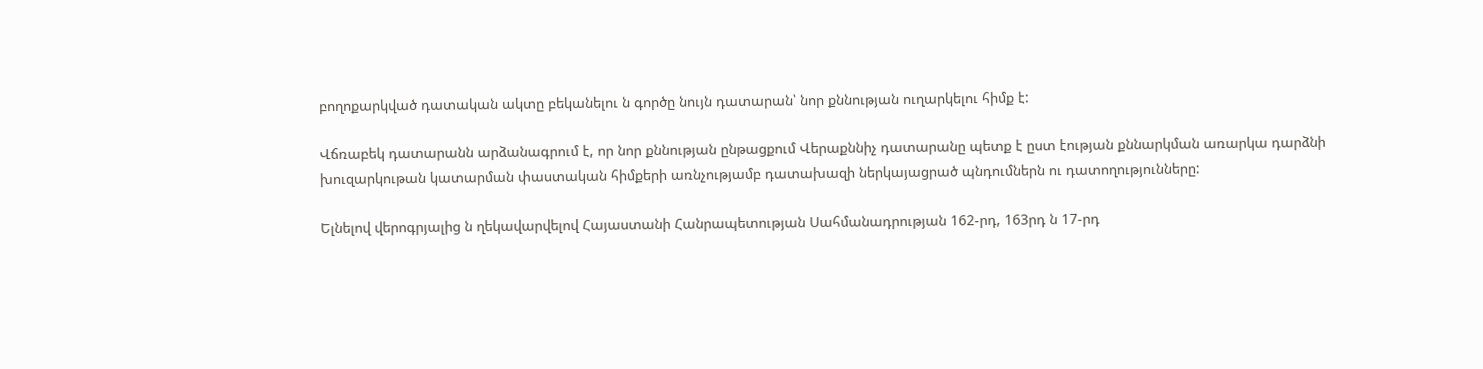բողոքարկված դատական ակտը բեկանելու ն գործը նույն դատարան՝ նոր քննության ուղարկելու հիմք է:

Վճռաբեկ դատարանն արձանագրում է, որ նոր քննության ընթացքում Վերաքննիչ դատարանը պետք է ըստ էության քննարկման առարկա դարձնի խուզարկութան կատարման փաստական հիմքերի առնչությամբ դատախազի ներկայացրած պնդումներն ու դատողությունները:

Ելնելով վերոգրյալից ն ղեկավարվելով Հայաստանի Հանրապետության Սահմանադրության 162-րդ, 163րդ ն 17-րդ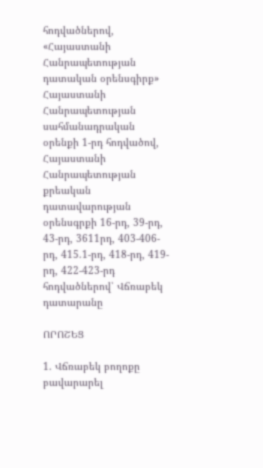հոդվածներով, «Հայաստանի Հանրապետության դատական օրենսգիրք» Հայաստանի Հանրապետության սահմանադրական օրենքի 1-րդ հոդվածով, Հայաստանի Հանրապետության քրեական դատավարության օրենսգրքի 16-րդ, 39-րդ, 43-րդ, 3611րդ, 403-406-րդ, 415.1-րդ, 418-րդ, 419-րդ, 422-423-րդ հոդվածներով՝ Վճռաբեկ դատարանը

ՈՐՈՇԵՑ

1. Վճռաբեկ բողոքը բավարարել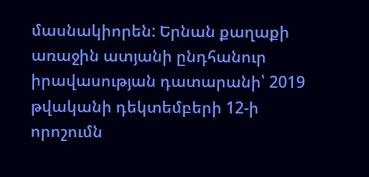մասնակիորեն: Երնան քաղաքի առաջին ատյանի ընդհանուր իրավասության դատարանի՝ 2019 թվականի դեկտեմբերի 12-ի որոշումն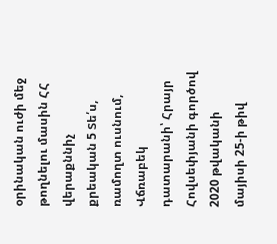օրինական ուժի մեջ թողնելու մասին ՀՀ վերաքննիչ քրեական 5 Տե՛ս, ռամողտ ուսնում, Վճռաբեկ դատարանի՝ Հրայր Հովսեփյանի գործով 2020 թվականի մայիսի 25-ի թիվ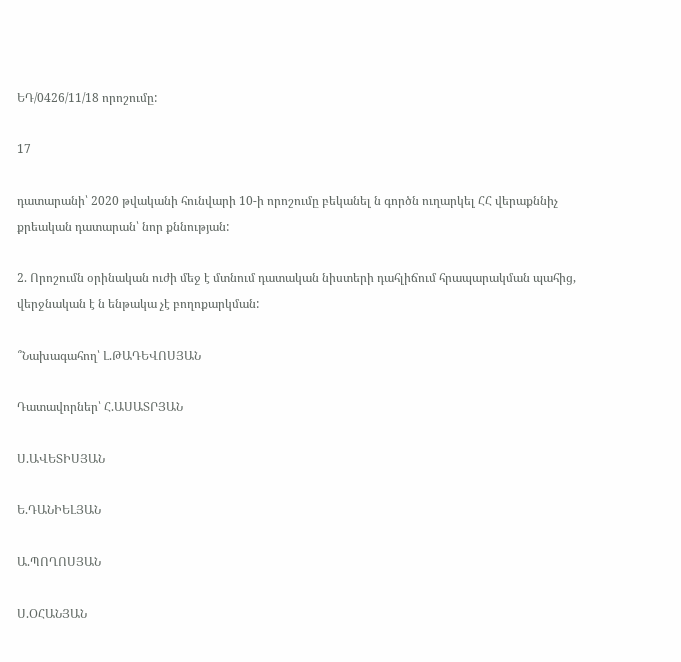ԵԴ/0426/11/18 որոշումը:

17

դատարանի՝ 2020 թվականի հունվարի 10-ի որոշումը բեկանել ն գործն ուղարկել ՀՀ վերաքննիչ քրեական դատարան՝ նոր քննության:

2. Որոշումն օրինական ուժի մեջ է մտնում դատական նիստերի դահլիճում հրապարակման պահից, վերջնական է ն ենթակա չէ բողոքարկման:

՞Նախագահող՝ Լ.ԹԱԴԵՎՈՍՅԱՆ

Դատավորներ՝ Հ.ԱՍԱՏՐՅԱՆ

Ս.ԱՎԵՏԻՍՅԱՆ

Ե.ԴԱՆԻԵԼՅԱՆ

Ա.ՊՈՂՈՍՅԱՆ

Ս.ՕՀԱՆՅԱՆ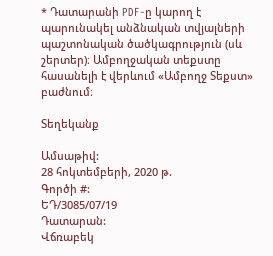* Դատարանի PDF-ը կարող է պարունակել անձնական տվյալների պաշտոնական ծածկագրություն (սև շերտեր)։ Ամբողջական տեքստը հասանելի է վերևում «Ամբողջ Տեքստ» բաժնում։

Տեղեկանք

Ամսաթիվ:
28 հոկտեմբերի, 2020 թ.
Գործի #:
ԵԴ/3085/07/19
Դատարան:
Վճռաբեկ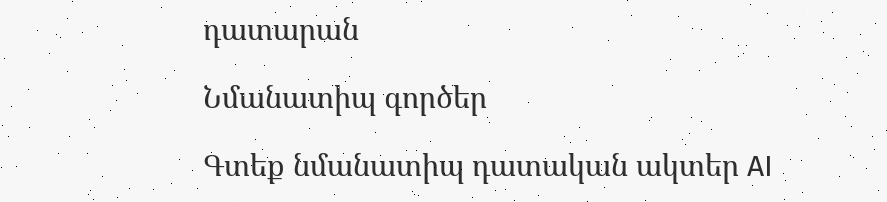դատարան

Նմանատիպ գործեր

Գտեք նմանատիպ դատական ակտեր AI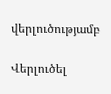վերլուծությամբ

Վերլուծել